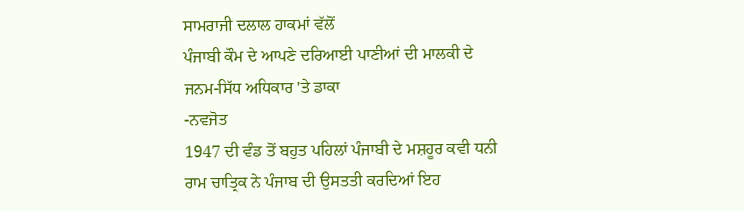ਸਾਮਰਾਜੀ ਦਲਾਲ ਹਾਕਮਾਂ ਵੱਲੋਂ
ਪੰਜਾਬੀ ਕੌਮ ਦੇ ਆਪਣੇ ਦਰਿਆਈ ਪਾਣੀਆਂ ਦੀ ਮਾਲਕੀ ਦੇ ਜਨਮ-ਸਿੱਧ ਅਧਿਕਾਰ 'ਤੇ ਡਾਕਾ
-ਨਵਜੋਤ
1947 ਦੀ ਵੰਡ ਤੋਂ ਬਹੁਤ ਪਹਿਲਾਂ ਪੰਜਾਬੀ ਦੇ ਮਸ਼ਹੂਰ ਕਵੀ ਧਨੀ ਰਾਮ ਚਾਤ੍ਰਿਕ ਨੇ ਪੰਜਾਬ ਦੀ ਉਸਤਤੀ ਕਰਦਿਆਂ ਇਹ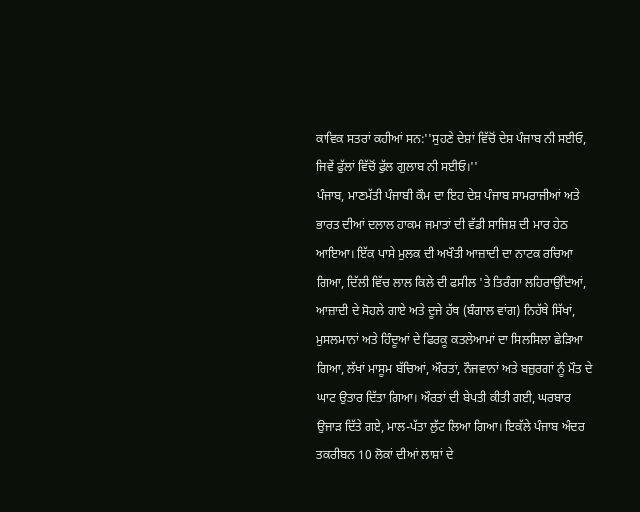ਕਾਵਿਕ ਸਤਰਾਂ ਕਹੀਆਂ ਸਨ:''ਸੁਹਣੇ ਦੇਸ਼ਾਂ ਵਿੱਚੋਂ ਦੇਸ਼ ਪੰਜਾਬ ਨੀ ਸਈਓ,
ਜਿਵੇਂ ਫੁੱਲਾਂ ਵਿੱਚੋਂ ਫੁੱਲ ਗੁਲਾਬ ਨੀ ਸਈਓ।''
ਪੰਜਾਬ, ਮਾਣਮੱਤੀ ਪੰਜਾਬੀ ਕੌਮ ਦਾ ਇਹ ਦੇਸ਼ ਪੰਜਾਬ ਸਾਮਰਾਜੀਆਂ ਅਤੇ ਭਾਰਤ ਦੀਆਂ ਦਲਾਲ ਹਾਕਮ ਜਮਾਤਾਂ ਦੀ ਵੱਡੀ ਸਾਜਿਸ਼ ਦੀ ਮਾਰ ਹੇਠ ਆਇਆ। ਇੱਕ ਪਾਸੇ ਮੁਲਕ ਦੀ ਅਖੌਤੀ ਆਜ਼ਾਦੀ ਦਾ ਨਾਟਕ ਰਚਿਆ ਗਿਆ, ਦਿੱਲੀ ਵਿੱਚ ਲਾਲ ਕਿਲੇ ਦੀ ਫਸੀਲ 'ਤੇ ਤਿਰੰਗਾ ਲਹਿਰਾਉਂਦਿਆਂ, ਆਜ਼ਾਦੀ ਦੇ ਸੋਹਲੇ ਗਾਏ ਅਤੇ ਦੂਜੇ ਹੱਥ (ਬੰਗਾਲ ਵਾਂਗ) ਨਿਹੱਥੇ ਸਿੱਖਾਂ, ਮੁਸਲਮਾਨਾਂ ਅਤੇ ਹਿੰਦੂਆਂ ਦੇ ਫਿਰਕੂ ਕਤਲੇਆਮਾਂ ਦਾ ਸਿਲਸਿਲਾ ਛੇੜਿਆ ਗਿਆ, ਲੱਖਾਂ ਮਾਸੂਮ ਬੱਚਿਆਂ, ਔਰਤਾਂ, ਨੌਜਵਾਨਾਂ ਅਤੇ ਬਜ਼ੁਰਗਾਂ ਨੂੰ ਮੌਤ ਦੇ ਘਾਟ ਉਤਾਰ ਦਿੱਤਾ ਗਿਆ। ਔਰਤਾਂ ਦੀ ਬੇਪਤੀ ਕੀਤੀ ਗਈ, ਘਰਬਾਰ ਉਜਾੜ ਦਿੱਤੇ ਗਏ, ਮਾਲ-ਪੱਤਾ ਲੁੱਟ ਲਿਆ ਗਿਆ। ਇਕੱਲੇ ਪੰਜਾਬ ਅੰਦਰ ਤਕਰੀਬਨ 10 ਲੋਕਾਂ ਦੀਆਂ ਲਾਸ਼ਾਂ ਦੇ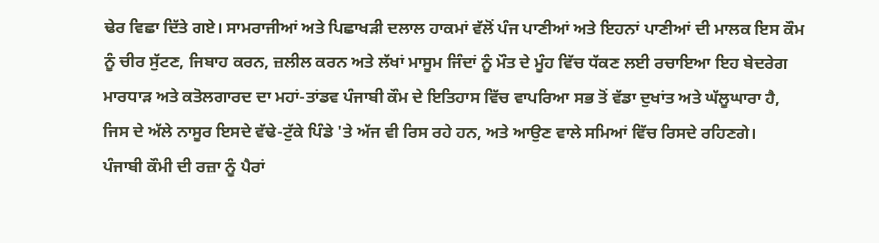ਢੇਰ ਵਿਛਾ ਦਿੱਤੇ ਗਏ। ਸਾਮਰਾਜੀਆਂ ਅਤੇ ਪਿਛਾਖੜੀ ਦਲਾਲ ਹਾਕਮਾਂ ਵੱਲੋਂ ਪੰਜ ਪਾਣੀਆਂ ਅਤੇ ਇਹਨਾਂ ਪਾਣੀਆਂ ਦੀ ਮਾਲਕ ਇਸ ਕੌਮ ਨੂੰ ਚੀਰ ਸੁੱਟਣ, ਜਿਬਾਹ ਕਰਨ, ਜ਼ਲੀਲ ਕਰਨ ਅਤੇ ਲੱਖਾਂ ਮਾਸੂਮ ਜਿੰਦਾਂ ਨੂੰ ਮੌਤ ਦੇ ਮੂੰਹ ਵਿੱਚ ਧੱਕਣ ਲਈ ਰਚਾਇਆ ਇਹ ਬੇਦਰੇਗ ਮਾਰਧਾੜ ਅਤੇ ਕਤੋਲਗਾਰਦ ਦਾ ਮਹਾਂ-ਤਾਂਡਵ ਪੰਜਾਬੀ ਕੌਮ ਦੇ ਇਤਿਹਾਸ ਵਿੱਚ ਵਾਪਰਿਆ ਸਭ ਤੋਂ ਵੱਡਾ ਦੁਖਾਂਤ ਅਤੇ ਘੱਲੂਘਾਰਾ ਹੈ, ਜਿਸ ਦੇ ਅੱਲੇ ਨਾਸੂਰ ਇਸਦੇ ਵੱਢੇ-ਟੁੱਕੇ ਪਿੰਡੇ 'ਤੇ ਅੱਜ ਵੀ ਰਿਸ ਰਹੇ ਹਨ, ਅਤੇ ਆਉਣ ਵਾਲੇ ਸਮਿਆਂ ਵਿੱਚ ਰਿਸਦੇ ਰਹਿਣਗੇ।
ਪੰਜਾਬੀ ਕੌਮੀ ਦੀ ਰਜ਼ਾ ਨੂੰ ਪੈਰਾਂ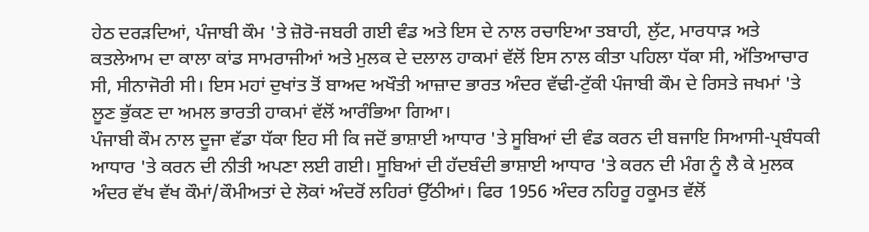ਹੇਠ ਦਰੜਦਿਆਂ, ਪੰਜਾਬੀ ਕੌਮ 'ਤੇ ਜ਼ੋਰੋ-ਜਬਰੀ ਗਈ ਵੰਡ ਅਤੇ ਇਸ ਦੇ ਨਾਲ ਰਚਾਇਆ ਤਬਾਹੀ, ਲੁੱਟ, ਮਾਰਧਾੜ ਅਤੇ ਕਤਲੇਆਮ ਦਾ ਕਾਲਾ ਕਾਂਡ ਸਾਮਰਾਜੀਆਂ ਅਤੇ ਮੁਲਕ ਦੇ ਦਲਾਲ ਹਾਕਮਾਂ ਵੱਲੋਂ ਇਸ ਨਾਲ ਕੀਤਾ ਪਹਿਲਾ ਧੱਕਾ ਸੀ, ਅੱਤਿਆਚਾਰ ਸੀ, ਸੀਨਾਜੋਰੀ ਸੀ। ਇਸ ਮਹਾਂ ਦੁਖਾਂਤ ਤੋਂ ਬਾਅਦ ਅਖੌਤੀ ਆਜ਼ਾਦ ਭਾਰਤ ਅੰਦਰ ਵੱਢੀ-ਟੁੱਕੀ ਪੰਜਾਬੀ ਕੌਮ ਦੇ ਰਿਸਤੇ ਜਖਮਾਂ 'ਤੇ ਲੂਣ ਭੁੱਕਣ ਦਾ ਅਮਲ ਭਾਰਤੀ ਹਾਕਮਾਂ ਵੱਲੋਂ ਆਰੰਭਿਆ ਗਿਆ।
ਪੰਜਾਬੀ ਕੌਮ ਨਾਲ ਦੂਜਾ ਵੱਡਾ ਧੱਕਾ ਇਹ ਸੀ ਕਿ ਜਦੋਂ ਭਾਸ਼ਾਈ ਆਧਾਰ 'ਤੇ ਸੂਬਿਆਂ ਦੀ ਵੰਡ ਕਰਨ ਦੀ ਬਜਾਇ ਸਿਆਸੀ-ਪ੍ਰਬੰਧਕੀ ਆਧਾਰ 'ਤੇ ਕਰਨ ਦੀ ਨੀਤੀ ਅਪਣਾ ਲਈ ਗਈ। ਸੂਬਿਆਂ ਦੀ ਹੱਦਬੰਦੀ ਭਾਸ਼ਾਈ ਆਧਾਰ 'ਤੇ ਕਰਨ ਦੀ ਮੰਗ ਨੂੰ ਲੈ ਕੇ ਮੁਲਕ ਅੰਦਰ ਵੱਖ ਵੱਖ ਕੌਮਾਂ/ਕੌਮੀਅਤਾਂ ਦੇ ਲੋਕਾਂ ਅੰਦਰੋਂ ਲਹਿਰਾਂ ਉੱਠੀਆਂ। ਫਿਰ 1956 ਅੰਦਰ ਨਹਿਰੂ ਹਕੂਮਤ ਵੱਲੋਂ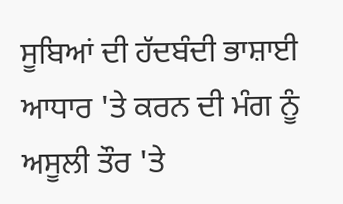ਸੂਬਿਆਂ ਦੀ ਹੱਦਬੰਦੀ ਭਾਸ਼ਾਈ ਆਧਾਰ 'ਤੇ ਕਰਨ ਦੀ ਮੰਗ ਨੂੰ ਅਸੂਲੀ ਤੌਰ 'ਤੇ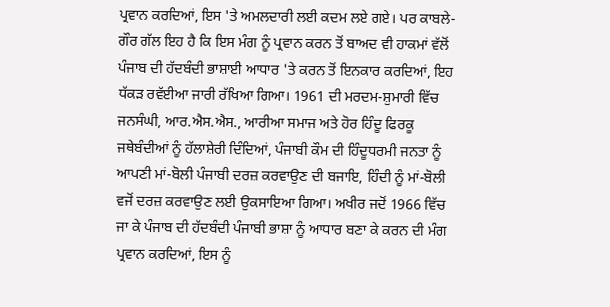ਪ੍ਰਵਾਨ ਕਰਦਿਆਂ, ਇਸ 'ਤੇ ਅਮਲਦਾਰੀ ਲਈ ਕਦਮ ਲਏ ਗਏ। ਪਰ ਕਾਬਲੇ-ਗੌਰ ਗੱਲ ਇਹ ਹੈ ਕਿ ਇਸ ਮੰਗ ਨੂੰ ਪ੍ਰਵਾਨ ਕਰਨ ਤੋਂ ਬਾਅਦ ਵੀ ਹਾਕਮਾਂ ਵੱਲੋਂ ਪੰਜਾਬ ਦੀ ਹੱਦਬੰਦੀ ਭਾਸ਼ਾਈ ਆਧਾਰ 'ਤੇ ਕਰਨ ਤੋਂ ਇਨਕਾਰ ਕਰਦਿਆਂ, ਇਹ ਧੱਕੜ ਰਵੱਈਆ ਜਾਰੀ ਰੱਖਿਆ ਗਿਆ। 1961 ਦੀ ਮਰਦਮ-ਸ਼ੁਮਾਰੀ ਵਿੱਚ ਜਨਸੰਘੀ, ਆਰ.ਐਸ.ਐਸ., ਆਰੀਆ ਸਮਾਜ ਅਤੇ ਹੋਰ ਹਿੰਦੂ ਫਿਰਕੂ ਜਥੇਬੰਦੀਆਂ ਨੂੰ ਹੱਲਾਸ਼ੇਰੀ ਦਿੰਦਿਆਂ, ਪੰਜਾਬੀ ਕੌਮ ਦੀ ਹਿੰਦੂਧਰਮੀ ਜਨਤਾ ਨੂੰ ਆਪਣੀ ਮਾਂ-ਬੋਲੀ ਪੰਜਾਬੀ ਦਰਜ਼ ਕਰਵਾਉਣ ਦੀ ਬਜਾਇ, ਹਿੰਦੀ ਨੂੰ ਮਾਂ-ਬੋਲੀ ਵਜੋਂ ਦਰਜ਼ ਕਰਵਾਉਣ ਲਈ ਉਕਸਾਇਆ ਗਿਆ। ਅਖੀਰ ਜਦੋਂ 1966 ਵਿੱਚ ਜਾ ਕੇ ਪੰਜਾਬ ਦੀ ਹੱਦਬੰਦੀ ਪੰਜਾਬੀ ਭਾਸ਼ਾ ਨੂੰ ਆਧਾਰ ਬਣਾ ਕੇ ਕਰਨ ਦੀ ਮੰਗ ਪ੍ਰਵਾਨ ਕਰਦਿਆਂ, ਇਸ ਨੂੰ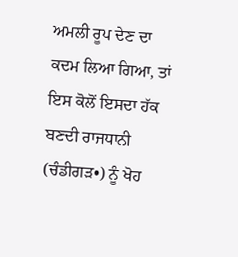ਅਮਲੀ ਰੂਪ ਦੇਣ ਦਾ ਕਦਮ ਲਿਆ ਗਿਆ, ਤਾਂ ਇਸ ਕੋਲੋਂ ਇਸਦਾ ਹੱਕ ਬਣਦੀ ਰਾਜਧਾਨੀ (ਚੰਡੀਗੜ•) ਨੂੰ ਖੋਹ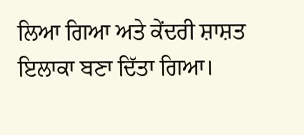ਲਿਆ ਗਿਆ ਅਤੇ ਕੇਂਦਰੀ ਸ਼ਾਸ਼ਤ ਇਲਾਕਾ ਬਣਾ ਦਿੱਤਾ ਗਿਆ।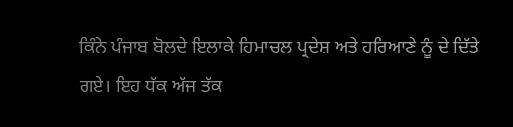ਕਿੰਨੇ ਪੰਜਾਬ ਬੋਲਦੇ ਇਲਾਕੇ ਹਿਮਾਚਲ ਪ੍ਰਦੇਸ਼ ਅਤੇ ਹਰਿਆਣੇ ਨੂੰ ਦੇ ਦਿੱਤੇ ਗਏ। ਇਹ ਧੱਕ ਅੱਜ ਤੱਕ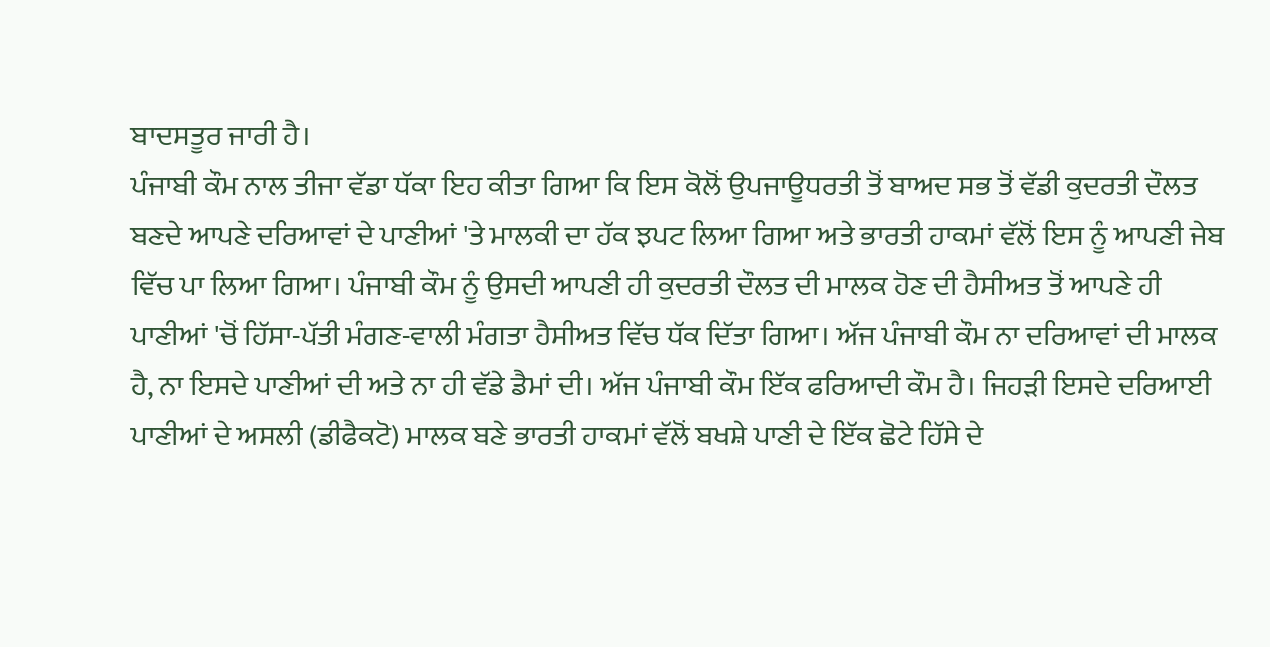ਬਾਦਸਤੂਰ ਜਾਰੀ ਹੈ।
ਪੰਜਾਬੀ ਕੌਮ ਨਾਲ ਤੀਜਾ ਵੱਡਾ ਧੱਕਾ ਇਹ ਕੀਤਾ ਗਿਆ ਕਿ ਇਸ ਕੋਲੋਂ ਉਪਜਾਊਧਰਤੀ ਤੋਂ ਬਾਅਦ ਸਭ ਤੋਂ ਵੱਡੀ ਕੁਦਰਤੀ ਦੌਲਤ ਬਣਦੇ ਆਪਣੇ ਦਰਿਆਵਾਂ ਦੇ ਪਾਣੀਆਂ 'ਤੇ ਮਾਲਕੀ ਦਾ ਹੱਕ ਝਪਟ ਲਿਆ ਗਿਆ ਅਤੇ ਭਾਰਤੀ ਹਾਕਮਾਂ ਵੱਲੋਂ ਇਸ ਨੂੰ ਆਪਣੀ ਜੇਬ ਵਿੱਚ ਪਾ ਲਿਆ ਗਿਆ। ਪੰਜਾਬੀ ਕੌਮ ਨੂੰ ਉਸਦੀ ਆਪਣੀ ਹੀ ਕੁਦਰਤੀ ਦੌਲਤ ਦੀ ਮਾਲਕ ਹੋਣ ਦੀ ਹੈਸੀਅਤ ਤੋਂ ਆਪਣੇ ਹੀ ਪਾਣੀਆਂ 'ਚੋਂ ਹਿੱਸਾ-ਪੱਤੀ ਮੰਗਣ-ਵਾਲੀ ਮੰਗਤਾ ਹੈਸੀਅਤ ਵਿੱਚ ਧੱਕ ਦਿੱਤਾ ਗਿਆ। ਅੱਜ ਪੰਜਾਬੀ ਕੌਮ ਨਾ ਦਰਿਆਵਾਂ ਦੀ ਮਾਲਕ ਹੈ, ਨਾ ਇਸਦੇ ਪਾਣੀਆਂ ਦੀ ਅਤੇ ਨਾ ਹੀ ਵੱਡੇ ਡੈਮਾਂ ਦੀ। ਅੱਜ ਪੰਜਾਬੀ ਕੌਮ ਇੱਕ ਫਰਿਆਦੀ ਕੌਮ ਹੈ। ਜਿਹੜੀ ਇਸਦੇ ਦਰਿਆਈ ਪਾਣੀਆਂ ਦੇ ਅਸਲੀ (ਡੀਫੈਕਟੋ) ਮਾਲਕ ਬਣੇ ਭਾਰਤੀ ਹਾਕਮਾਂ ਵੱਲੋਂ ਬਖਸ਼ੇ ਪਾਣੀ ਦੇ ਇੱਕ ਛੋਟੇ ਹਿੱਸੇ ਦੇ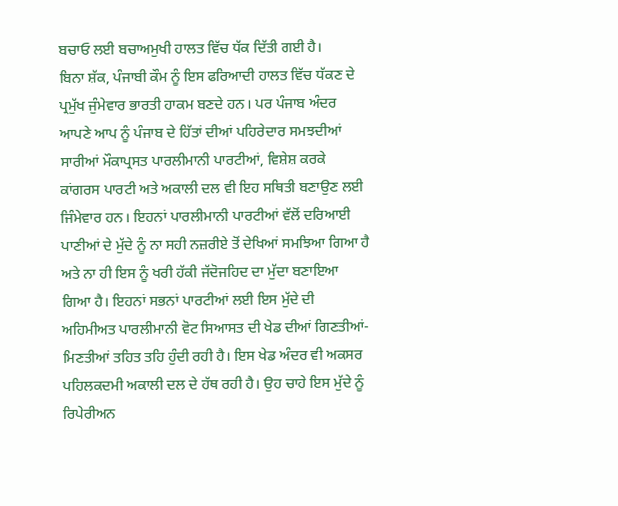ਬਚਾਓ ਲਈ ਬਚਾਅਮੁਖੀ ਹਾਲਤ ਵਿੱਚ ਧੱਕ ਦਿੱਤੀ ਗਈ ਹੈ।
ਬਿਨਾ ਸ਼ੱਕ, ਪੰਜਾਬੀ ਕੌਮ ਨੂੰ ਇਸ ਫਰਿਆਦੀ ਹਾਲਤ ਵਿੱਚ ਧੱਕਣ ਦੇ ਪ੍ਰਮੁੱਖ ਜੁੰਮੇਵਾਰ ਭਾਰਤੀ ਹਾਕਮ ਬਣਦੇ ਹਨ। ਪਰ ਪੰਜਾਬ ਅੰਦਰ ਆਪਣੇ ਆਪ ਨੂੰ ਪੰਜਾਬ ਦੇ ਹਿੱਤਾਂ ਦੀਆਂ ਪਹਿਰੇਦਾਰ ਸਮਝਦੀਆਂ ਸਾਰੀਆਂ ਮੌਕਾਪ੍ਰਸਤ ਪਾਰਲੀਮਾਨੀ ਪਾਰਟੀਆਂ, ਵਿਸ਼ੇਸ਼ ਕਰਕੇ ਕਾਂਗਰਸ ਪਾਰਟੀ ਅਤੇ ਅਕਾਲੀ ਦਲ ਵੀ ਇਹ ਸਥਿਤੀ ਬਣਾਉਣ ਲਈ ਜਿੰਮੇਵਾਰ ਹਨ। ਇਹਨਾਂ ਪਾਰਲੀਮਾਨੀ ਪਾਰਟੀਆਂ ਵੱਲੋਂ ਦਰਿਆਈ ਪਾਣੀਆਂ ਦੇ ਮੁੱਦੇ ਨੂੰ ਨਾ ਸਹੀ ਨਜ਼ਰੀਏ ਤੋਂ ਦੇਖਿਆਂ ਸਮਝਿਆ ਗਿਆ ਹੈ ਅਤੇ ਨਾ ਹੀ ਇਸ ਨੂੰ ਖਰੀ ਹੱਕੀ ਜੱਦੋਜਹਿਦ ਦਾ ਮੁੱਦਾ ਬਣਾਇਆ ਗਿਆ ਹੈ। ਇਹਨਾਂ ਸਭਨਾਂ ਪਾਰਟੀਆਂ ਲਈ ਇਸ ਮੁੱਦੇ ਦੀ ਅਹਿਮੀਅਤ ਪਾਰਲੀਮਾਨੀ ਵੋਟ ਸਿਆਸਤ ਦੀ ਖੇਡ ਦੀਆਂ ਗਿਣਤੀਆਂ-ਮਿਣਤੀਆਂ ਤਹਿਤ ਤਹਿ ਹੁੰਦੀ ਰਹੀ ਹੈ। ਇਸ ਖੇਡ ਅੰਦਰ ਵੀ ਅਕਸਰ ਪਹਿਲਕਦਮੀ ਅਕਾਲੀ ਦਲ ਦੇ ਹੱਥ ਰਹੀ ਹੈ। ਉਹ ਚਾਹੇ ਇਸ ਮੁੱਦੇ ਨੂੰ ਰਿਪੇਰੀਅਨ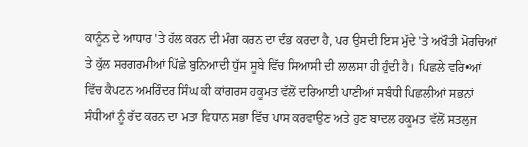ਕਾਨੂੰਨ ਦੇ ਆਧਾਰ 'ਤੇ ਹੱਲ ਕਰਨ ਦੀ ਮੰਗ ਕਰਨ ਦਾ ਦੰਭ ਕਰਦਾ ਹੈ, ਪਰ ਉਸਦੀ ਇਸ ਮੁੱਦੇ 'ਤੇ ਅਖੌਤੀ ਮੋਰਚਿਆਂ ਤੇ ਕੁੱਲ ਸਰਗਰਮੀਆਂ ਪਿੱਛੇ ਬੁਨਿਆਦੀ ਧੁੱਸ ਸੂਬੇ ਵਿੱਚ ਸਿਆਸੀ ਦੀ ਲਾਲਸਾ ਹੀ ਹੁੰਦੀ ਹੈ। ਪਿਛਲੇ ਵਰਿ•ਆਂ ਵਿੱਚ ਕੈਪਟਨ ਅਮਰਿੰਦਰ ਸਿੰਘ ਕੀ ਕਾਂਗਰਸ ਹਕੂਮਤ ਵੱਲੋਂ ਦਰਿਆਈ ਪਾਣੀਆਂ ਸਬੰਧੀ ਪਿਛਲੀਆਂ ਸਭਨਾਂ ਸੰਧੀਆਂ ਨੂੰ ਰੱਦ ਕਰਨ ਦਾ ਮਤਾ ਵਿਧਾਨ ਸਭਾ ਵਿੱਚ ਪਾਸ ਕਰਵਾਉਣ ਅਤੇ ਹੁਣ ਬਾਦਲ ਹਕੂਮਤ ਵੱਲੋਂ ਸਤਲੁਜ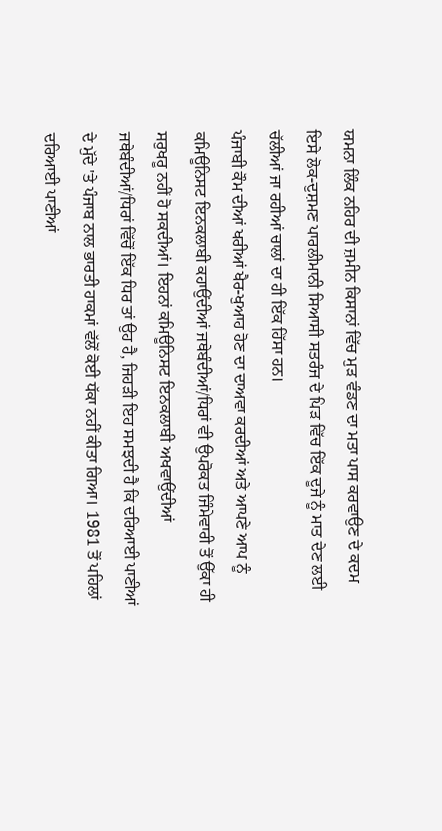ਯਮਨਾ ਲਿੰਕ ਨਹਿਰ ਦੀ ਜ਼ਮੀਨ ਕਿਸਾਨਾਂ ਵਿੱਚ ਮੁੜ ਵੰਡਣ ਦਾ ਮਤਾ ਪਾਸ ਕਰਵਾਉਣ ਦੇ ਕਦਮ ਇਸੇ ਲੋਕ-ਦੁਸ਼ਮਣ ਪਾਰਲੀਮਾਨੀ ਸਿਆਸੀ ਸਤਰੰਜ ਦੇ ਪਿੜ ਵਿੱਚ ਇੱਕ ਦੂਜੇ ਨੂੰ ਮਾਤ ਦੇਣ ਲਈ ਚੱਲੀਆਂ ਜਾ ਰਹੀਆਂ ਚਾਲਾਂ ਦਾ ਹੀ ਇੱਕ ਹਿੱਸਾ ਹਨ।
ਪੰਜਾਬੀ ਕੌਮ ਦੀਆਂ ਖਰੀਆਂ ਖੈਰ-ਖੁਆਹ ਹੋਣ ਦਾ ਦਾਅਵਾ ਕਰਦੀਆਂ ਅਤੇ ਆਪਣੇ ਆਪ ਨੂੰ ਕਮਿਊਨਿਸਟ ਇਨਕਲਾਬੀ ਕਹਾਉਂਦੀਆਂ ਜਥੇਬੰਦੀਆਂ/ਧਿਰਾਂ ਵੀ ਉਪਰੋਕਤ ਜਿੰਮੇਵਾਰੀ ਤੋਂ ਉੱਕਾ ਹੀ ਸਰੁਖਰੂ ਨਹੀਂ ਹੋ ਸਕਦੀਆਂ। ਇਹਨਾਂ ਕਮਿਊਨਿਸਟ ਇਨਕਲਾਬੀ ਅਖਵਾਉਂਦੀਆਂ ਜਥੇਬੰਦੀਆਂ/ਧਿਰਾਂ ਵਿੱਚੋਂ ਇੱਕ ਧਿਰ ਤਾਂ ਉਹ ਹੈ, ਜਿਹੜੀ ਇਹ ਸਮਝਦੀ ਹੈ ਕਿ ਦਰਿਆਈ ਪਾਣੀਆਂ ਦੇ ਮੁੱਦੇ 'ਤੇ ਪੰਜਾਬ ਨਾਲ ਭਾਰਤੀ ਹਾਕਮਾਂ ਵੱਲੋਂ ਕੋਈ ਧੱਕਾ ਨਹੀਂ ਕੀਤਾ ਗਿਆ। 1981 ਤੋਂ ਪਹਿਲਾਂ ਦਰਿਆਈ ਪਾਣੀਆਂ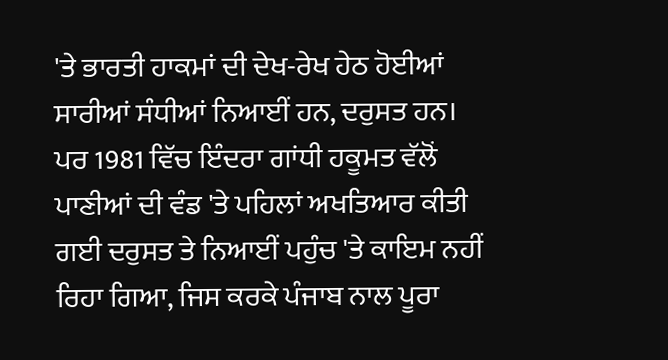'ਤੇ ਭਾਰਤੀ ਹਾਕਮਾਂ ਦੀ ਦੇਖ-ਰੇਖ ਹੇਠ ਹੋਈਆਂ ਸਾਰੀਆਂ ਸੰਧੀਆਂ ਨਿਆਈਂ ਹਨ, ਦਰੁਸਤ ਹਨ। ਪਰ 1981 ਵਿੱਚ ਇੰਦਰਾ ਗਾਂਧੀ ਹਕੂਮਤ ਵੱਲੋਂ ਪਾਣੀਆਂ ਦੀ ਵੰਡ 'ਤੇ ਪਹਿਲਾਂ ਅਖਤਿਆਰ ਕੀਤੀ ਗਈ ਦਰੁਸਤ ਤੇ ਨਿਆਈਂ ਪਹੁੰਚ 'ਤੇ ਕਾਇਮ ਨਹੀਂ ਰਿਹਾ ਗਿਆ, ਜਿਸ ਕਰਕੇ ਪੰਜਾਬ ਨਾਲ ਪੂਰਾ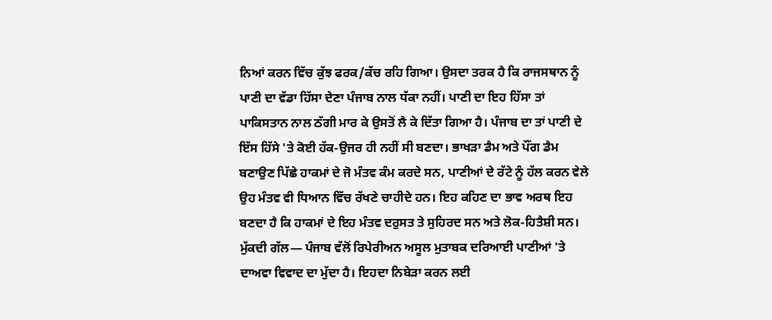ਨਿਆਂ ਕਰਨ ਵਿੱਚ ਕੁੱਝ ਫਰਕ/ਕੱਚ ਰਹਿ ਗਿਆ। ਉਸਦਾ ਤਰਕ ਹੈ ਕਿ ਰਾਜਸਥਾਨ ਨੂੰ ਪਾਣੀ ਦਾ ਵੱਡਾ ਹਿੱਸਾ ਦੇਣਾ ਪੰਜਾਬ ਨਾਲ ਧੱਕਾ ਨਹੀਂ। ਪਾਣੀ ਦਾ ਇਹ ਹਿੱਸਾ ਤਾਂ ਪਾਕਿਸਤਾਨ ਨਾਲ ਠੱਗੀ ਮਾਰ ਕੇ ਉਸਤੋਂ ਲੈ ਕੇ ਦਿੱਤਾ ਗਿਆ ਹੈ। ਪੰਜਾਬ ਦਾ ਤਾਂ ਪਾਣੀ ਦੇ ਇੱਸ ਹਿੱਸੇ 'ਤੇ ਕੋਈ ਹੱਕ-ਉਜਰ ਹੀ ਨਹੀਂ ਸੀ ਬਣਦਾ। ਭਾਖੜਾ ਡੈਮ ਅਤੇ ਪੌਂਗ ਡੈਮ ਬਣਾਉਣ ਪਿੱਛੇ ਹਾਕਮਾਂ ਦੇ ਜੋ ਮੰਤਵ ਕੰਮ ਕਰਦੇ ਸਨ, ਪਾਣੀਆਂ ਦੇ ਰੱਟੇ ਨੂੰ ਹੱਲ ਕਰਨ ਵੇਲੇ ਉਹ ਮੰਤਵ ਵੀ ਧਿਆਨ ਵਿੱਚ ਰੱਖਣੇ ਚਾਹੀਦੇ ਹਨ। ਇਹ ਕਹਿਣ ਦਾ ਭਾਵ ਅਰਥ ਇਹ ਬਣਦਾ ਹੈ ਕਿ ਹਾਕਮਾਂ ਦੇ ਇਹ ਮੰਤਵ ਦਰੁਸਤ ਤੇ ਸੁਹਿਰਦ ਸਨ ਅਤੇ ਲੋਕ-ਹਿਤੈਸ਼ੀ ਸਨ। ਮੁੱਕਦੀ ਗੱਲ— ਪੰਜਾਬ ਵੱਲੋਂ ਰਿਪੇਰੀਅਨ ਅਸੂਲ ਮੁਤਾਬਕ ਦਰਿਆਈ ਪਾਣੀਆਂ 'ਤੇ ਦਾਅਵਾ ਵਿਵਾਦ ਦਾ ਮੁੱਦਾ ਹੈ। ਇਹਦਾ ਨਿਬੇੜਾ ਕਰਨ ਲਈ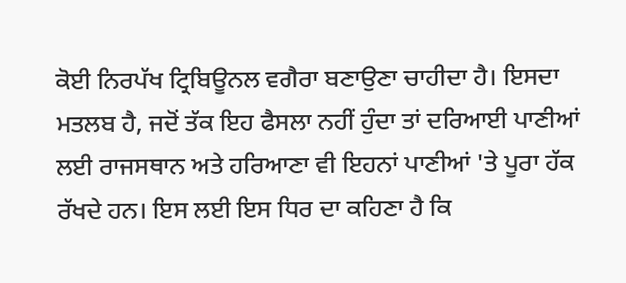ਕੋਈ ਨਿਰਪੱਖ ਟ੍ਰਿਬਿਊਨਲ ਵਗੈਰਾ ਬਣਾਉਣਾ ਚਾਹੀਦਾ ਹੈ। ਇਸਦਾ ਮਤਲਬ ਹੈ, ਜਦੋਂ ਤੱਕ ਇਹ ਫੈਸਲਾ ਨਹੀਂ ਹੁੰਦਾ ਤਾਂ ਦਰਿਆਈ ਪਾਣੀਆਂ ਲਈ ਰਾਜਸਥਾਨ ਅਤੇ ਹਰਿਆਣਾ ਵੀ ਇਹਨਾਂ ਪਾਣੀਆਂ 'ਤੇ ਪੂਰਾ ਹੱਕ ਰੱਖਦੇ ਹਨ। ਇਸ ਲਈ ਇਸ ਧਿਰ ਦਾ ਕਹਿਣਾ ਹੈ ਕਿ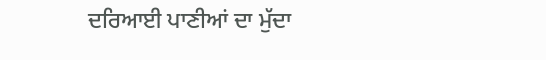ਦਰਿਆਈ ਪਾਣੀਆਂ ਦਾ ਮੁੱਦਾ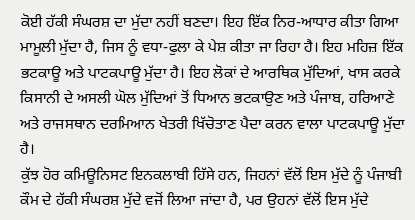ਕੋਈ ਹੱਕੀ ਸੰਘਰਸ਼ ਦਾ ਮੁੱਦਾ ਨਹੀਂ ਬਣਦਾ। ਇਹ ਇੱਕ ਨਿਰ-ਆਧਾਰ ਕੀਤਾ ਗਿਆ ਮਾਮੂਲੀ ਮੁੱਦਾ ਹੈ, ਜਿਸ ਨੂੰ ਵਧਾ-ਫੁਲਾ ਕੇ ਪੇਸ਼ ਕੀਤਾ ਜਾ ਰਿਹਾ ਹੈ। ਇਹ ਮਹਿਜ਼ ਇੱਕ ਭਟਕਾਊ ਅਤੇ ਪਾਟਕਪਾਊ ਮੁੱਦਾ ਹੈ। ਇਹ ਲੋਕਾਂ ਦੇ ਆਰਥਿਕ ਮੁੱਦਿਆਂ, ਖਾਸ ਕਰਕੇ ਕਿਸਾਨੀ ਦੇ ਅਸਲੀ ਘੋਲ ਮੁੱਦਿਆਂ ਤੋਂ ਧਿਆਨ ਭਟਕਾਉਣ ਅਤੇ ਪੰਜਾਬ, ਹਰਿਆਣੇ ਅਤੇ ਰਾਜਸਥਾਨ ਦਰਮਿਆਨ ਖੇਤਰੀ ਖਿੱਚੋਤਾਣ ਪੈਦਾ ਕਰਨ ਵਾਲਾ ਪਾਟਕਪਾਊ ਮੁੱਦਾ ਹੈ।
ਕੁੱਝ ਹੋਰ ਕਮਿਊਨਿਸਟ ਇਨਕਲਾਬੀ ਹਿੱਸੇ ਹਨ, ਜਿਹਨਾਂ ਵੱਲੋਂ ਇਸ ਮੁੱਦੇ ਨੂੰ ਪੰਜਾਬੀ ਕੌਮ ਦੇ ਹੱਕੀ ਸੰਘਰਸ਼ ਮੁੱਦੇ ਵਜੋਂ ਲਿਆ ਜਾਂਦਾ ਹੈ, ਪਰ ਉਹਨਾਂ ਵੱਲੋਂ ਇਸ ਮੁੱਦੇ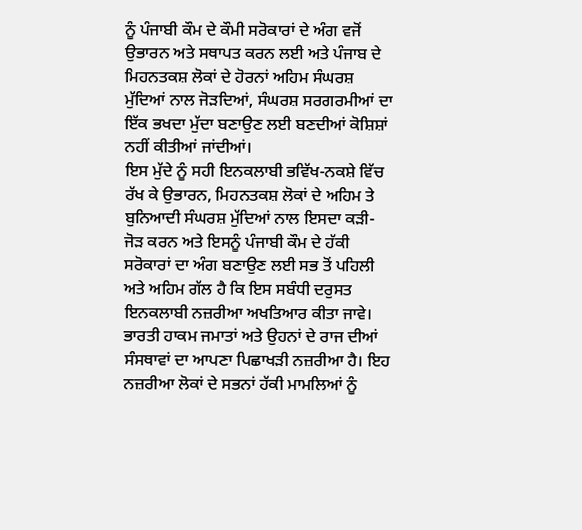ਨੂੰ ਪੰਜਾਬੀ ਕੌਮ ਦੇ ਕੌਮੀ ਸਰੋਕਾਰਾਂ ਦੇ ਅੰਗ ਵਜੋਂ ਉਭਾਰਨ ਅਤੇ ਸਥਾਪਤ ਕਰਨ ਲਈ ਅਤੇ ਪੰਜਾਬ ਦੇ ਮਿਹਨਤਕਸ਼ ਲੋਕਾਂ ਦੇ ਹੋਰਨਾਂ ਅਹਿਮ ਸੰਘਰਸ਼ ਮੁੱਦਿਆਂ ਨਾਲ ਜੋੜਦਿਆਂ, ਸੰਘਰਸ਼ ਸਰਗਰਮੀਆਂ ਦਾ ਇੱਕ ਭਖਦਾ ਮੁੱਦਾ ਬਣਾਉਣ ਲਈ ਬਣਦੀਆਂ ਕੋਸ਼ਿਸ਼ਾਂ ਨਹੀਂ ਕੀਤੀਆਂ ਜਾਂਦੀਆਂ।
ਇਸ ਮੁੱਦੇ ਨੂੰ ਸਹੀ ਇਨਕਲਾਬੀ ਭਵਿੱਖ-ਨਕਸ਼ੇ ਵਿੱਚ ਰੱਖ ਕੇ ਉਭਾਰਨ, ਮਿਹਨਤਕਸ਼ ਲੋਕਾਂ ਦੇ ਅਹਿਮ ਤੇ ਬੁਨਿਆਦੀ ਸੰਘਰਸ਼ ਮੁੱਦਿਆਂ ਨਾਲ ਇਸਦਾ ਕੜੀ-ਜੋੜ ਕਰਨ ਅਤੇ ਇਸਨੂੰ ਪੰਜਾਬੀ ਕੌਮ ਦੇ ਹੱਕੀ ਸਰੋਕਾਰਾਂ ਦਾ ਅੰਗ ਬਣਾਉਣ ਲਈ ਸਭ ਤੋਂ ਪਹਿਲੀ ਅਤੇ ਅਹਿਮ ਗੱਲ ਹੈ ਕਿ ਇਸ ਸਬੰਧੀ ਦਰੁਸਤ ਇਨਕਲਾਬੀ ਨਜ਼ਰੀਆ ਅਖਤਿਆਰ ਕੀਤਾ ਜਾਵੇ। ਭਾਰਤੀ ਹਾਕਮ ਜਮਾਤਾਂ ਅਤੇ ਉਹਨਾਂ ਦੇ ਰਾਜ ਦੀਆਂ ਸੰਸਥਾਵਾਂ ਦਾ ਆਪਣਾ ਪਿਛਾਖੜੀ ਨਜ਼ਰੀਆ ਹੈ। ਇਹ ਨਜ਼ਰੀਆ ਲੋਕਾਂ ਦੇ ਸਭਨਾਂ ਹੱਕੀ ਮਾਮਲਿਆਂ ਨੂੰ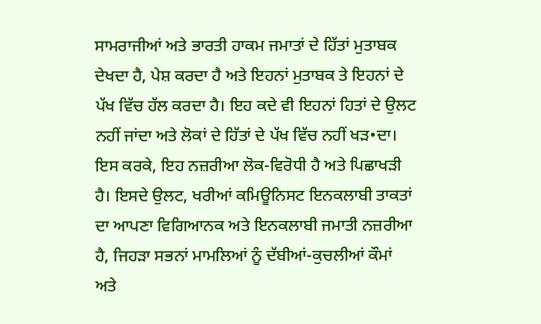ਸਾਮਰਾਜੀਆਂ ਅਤੇ ਭਾਰਤੀ ਹਾਕਮ ਜਮਾਤਾਂ ਦੇ ਹਿੱਤਾਂ ਮੁਤਾਬਕ ਦੇਖਦਾ ਹੈ, ਪੇਸ਼ ਕਰਦਾ ਹੈ ਅਤੇ ਇਹਨਾਂ ਮੁਤਾਬਕ ਤੇ ਇਹਨਾਂ ਦੇ ਪੱਖ ਵਿੱਚ ਹੱਲ ਕਰਦਾ ਹੈ। ਇਹ ਕਦੇ ਵੀ ਇਹਨਾਂ ਹਿਤਾਂ ਦੇ ਉਲਟ ਨਹੀਂ ਜਾਂਦਾ ਅਤੇ ਲੋਕਾਂ ਦੇ ਹਿੱਤਾਂ ਦੇ ਪੱਖ ਵਿੱਚ ਨਹੀਂ ਖੜ•ਦਾ। ਇਸ ਕਰਕੇ, ਇਹ ਨਜ਼ਰੀਆ ਲੋਕ-ਵਿਰੋਧੀ ਹੈ ਅਤੇ ਪਿਛਾਖੜੀ ਹੈ। ਇਸਦੇ ਉਲਟ, ਖਰੀਆਂ ਕਮਿਊਨਿਸਟ ਇਨਕਲਾਬੀ ਤਾਕਤਾਂ ਦਾ ਆਪਣਾ ਵਿਗਿਆਨਕ ਅਤੇ ਇਨਕਲਾਬੀ ਜਮਾਤੀ ਨਜ਼ਰੀਆ ਹੈ, ਜਿਹੜਾ ਸਭਨਾਂ ਮਾਮਲਿਆਂ ਨੂੰ ਦੱਬੀਆਂ-ਕੁਚਲੀਆਂ ਕੌਮਾਂ ਅਤੇ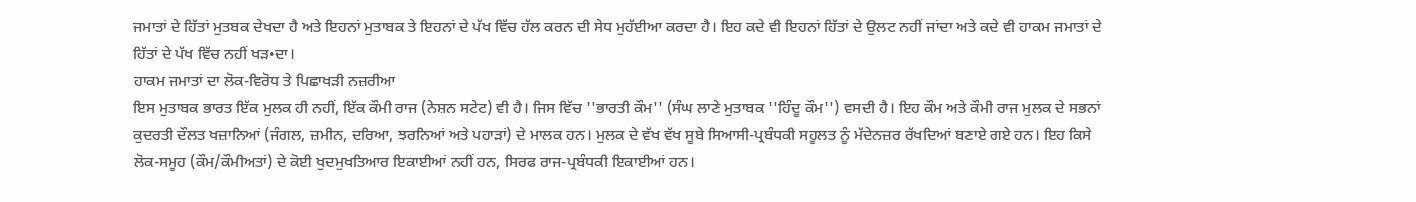ਜਮਾਤਾਂ ਦੇ ਹਿੱਤਾਂ ਮੁਤਬਕ ਦੇਖਦਾ ਹੈ ਅਤੇ ਇਹਨਾਂ ਮੁਤਾਬਕ ਤੇ ਇਹਨਾਂ ਦੇ ਪੱਖ ਵਿੱਚ ਹੱਲ ਕਰਨ ਦੀ ਸੇਧ ਮੁਹੱਈਆ ਕਰਦਾ ਹੈ। ਇਹ ਕਦੇ ਵੀ ਇਹਨਾਂ ਹਿੱਤਾਂ ਦੇ ਉਲਟ ਨਹੀਂ ਜਾਂਦਾ ਅਤੇ ਕਦੇ ਵੀ ਹਾਕਮ ਜਮਾਤਾਂ ਦੇ ਹਿੱਤਾਂ ਦੇ ਪੱਖ ਵਿੱਚ ਨਹੀਂ ਖੜ•ਦਾ।
ਹਾਕਮ ਜਮਾਤਾਂ ਦਾ ਲੋਕ-ਵਿਰੋਧ ਤੇ ਪਿਛਾਖੜੀ ਨਜ਼ਰੀਆ
ਇਸ ਮੁਤਾਬਕ ਭਾਰਤ ਇੱਕ ਮੁਲਕ ਹੀ ਨਹੀਂ, ਇੱਕ ਕੌਮੀ ਰਾਜ (ਨੇਸ਼ਨ ਸਟੇਟ) ਵੀ ਹੈ। ਜਿਸ ਵਿੱਚ ''ਭਾਰਤੀ ਕੌਮ'' (ਸੰਘ ਲਾਣੇ ਮੁਤਾਬਕ ''ਹਿੰਦੂ ਕੌਮ'') ਵਸਦੀ ਹੈ। ਇਹ ਕੌਮ ਅਤੇ ਕੌਮੀ ਰਾਜ ਮੁਲਕ ਦੇ ਸਭਨਾਂ ਕੁਦਰਤੀ ਦੌਲਤ ਖਜ਼ਾਨਿਆਂ (ਜੰਗਲ, ਜ਼ਮੀਨ, ਦਰਿਆ, ਝਰਨਿਆਂ ਅਤੇ ਪਹਾੜਾਂ) ਦੇ ਮਾਲਕ ਹਨ। ਮੁਲਕ ਦੇ ਵੱਖ ਵੱਖ ਸੂਬੇ ਸਿਆਸੀ-ਪ੍ਰਬੰਧਕੀ ਸਹੂਲਤ ਨੂੰ ਮੱਦੇਨਜ਼ਰ ਰੱਖਦਿਆਂ ਬਣਾਏ ਗਏ ਹਨ। ਇਹ ਕਿਸੇ ਲੋਕ-ਸਮੂਹ (ਕੌਮ/ਕੌਮੀਅਤਾਂ) ਦੇ ਕੋਈ ਖੁਦਮੁਖਤਿਆਰ ਇਕਾਈਆਂ ਨਹੀਂ ਹਨ, ਸਿਰਫ ਰਾਜ-ਪ੍ਰਬੰਧਕੀ ਇਕਾਈਆਂ ਹਨ।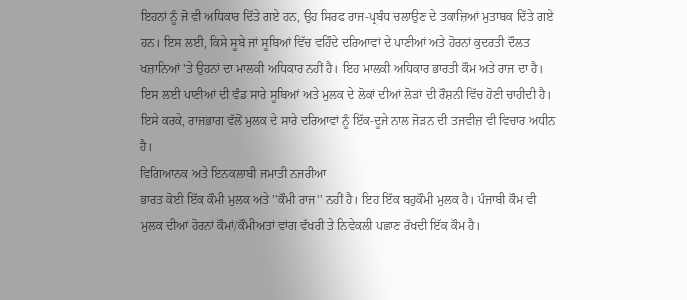ਇਹਨਾਂ ਨੂੰ ਜੋ ਵੀ ਅਧਿਕਾਰ ਦਿੱਤੇ ਗਏ ਹਨ, ਉਹ ਸਿਰਫ ਰਾਜ-ਪ੍ਰਬੰਧ ਚਲਾਉਣ ਦੇ ਤਕਾਜ਼ਿਆਂ ਮੁਤਾਬਕ ਦਿੱਤੇ ਗਏ ਹਨ। ਇਸ ਲਈ, ਕਿਸੇ ਸੂਬੇ ਜਾਂ ਸੂਬਿਆਂ ਵਿੱਚ ਵਹਿੰਦੇ ਦਰਿਆਵਾਂ ਦੇ ਪਾਣੀਆਂ ਅਤੇ ਹੋਰਨਾਂ ਕੁਦਰਤੀ ਦੌਲਤ ਖਜ਼ਾਨਿਆਂ 'ਤੇ ਉਹਨਾਂ ਦਾ ਮਾਲਕੀ ਅਧਿਕਾਰ ਨਹੀਂ ਹੈ। ਇਹ ਮਾਲਕੀ ਅਧਿਕਾਰ ਭਾਰਤੀ ਕੌਮ ਅਤੇ ਰਾਜ ਦਾ ਹੈ। ਇਸ ਲਈ ਪਾਣੀਆਂ ਦੀ ਵੰਡ ਸਾਰੇ ਸੂਬਿਆਂ ਅਤੇ ਮੁਲਕ ਦੇ ਲੋਕਾਂ ਦੀਆਂ ਲੋੜਾਂ ਦੀ ਰੌਸ਼ਨੀ ਵਿੱਚ ਹੋਣੀ ਚਾਹੀਦੀ ਹੈ। ਇਸੇ ਕਰਕੇ, ਰਾਜਭਾਗ ਵੱਲੋਂ ਮੁਲਕ ਦੇ ਸਾਰੇ ਦਰਿਆਵਾਂ ਨੂੰ ਇੱਕ-ਦੂਜੇ ਨਾਲ ਜੋੜਨ ਦੀ ਤਜਵੀਜ਼ ਵੀ ਵਿਚਾਰ ਅਧੀਨ ਹੈ।
ਵਿਗਿਆਨਕ ਅਤੇ ਇਨਕਲਾਬੀ ਜਮਾਤੀ ਨਜਰੀਆ
ਭਾਰਤ ਕੋਈ ਇੱਕ ਕੌਮੀ ਮੁਲਕ ਅਤੇ ''ਕੌਮੀ ਰਾਜ'' ਨਹੀਂ ਹੈ। ਇਹ ਇੱਕ ਬਹੁਕੌਮੀ ਮੁਲਕ ਹੈ। ਪੰਜਾਬੀ ਕੌਮ ਵੀ ਮੁਲਕ ਦੀਆਂ ਹੋਰਨਾਂ ਕੌਮਾਂ/ਕੌਮੀਅਤਾਂ ਵਾਂਗ ਵੱਖਰੀ ਤੇ ਨਿਵੇਕਲੀ ਪਛਾਣ ਰੱਖਦੀ ਇੱਕ ਕੌਮ ਹੈ।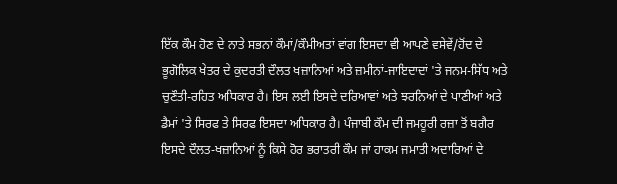ਇੱਕ ਕੌਮ ਹੋਣ ਦੇ ਨਾਤੇ ਸਭਨਾਂ ਕੌਮਾਂ/ਕੌਮੀਅਤਾਂ ਵਾਂਗ ਇਸਦਾ ਵੀ ਆਪਣੇ ਵਸੇਵੇਂ/ਹੋਂਦ ਦੇ ਭੂਗੋਲਿਕ ਖੇਤਰ ਦੇ ਕੁਦਰਤੀ ਦੌਲਤ ਖਜ਼ਾਨਿਆਂ ਅਤੇ ਜ਼ਮੀਨਾਂ-ਜਾਇਦਾਦਾਂ 'ਤੇ ਜਨਮ-ਸਿੱਧ ਅਤੇ ਚੁਣੌਤੀ-ਰਹਿਤ ਅਧਿਕਾਰ ਹੈ। ਇਸ ਲਈ ਇਸਦੇ ਦਰਿਆਵਾਂ ਅਤੇ ਝਰਨਿਆਂ ਦੇ ਪਾਣੀਆਂ ਅਤੇ ਡੈਮਾਂ 'ਤੇ ਸਿਰਫ ਤੇ ਸਿਰਫ ਇਸਦਾ ਅਧਿਕਾਰ ਹੈ। ਪੰਜਾਬੀ ਕੌਮ ਦੀ ਜਮਹੂਰੀ ਰਜ਼ਾ ਤੋਂ ਬਗੈਰ ਇਸਦੇ ਦੌਲਤ-ਖਜ਼ਾਨਿਆਂ ਨੂੰ ਕਿਸੇ ਹੋਰ ਭਰਾਤਰੀ ਕੌਮ ਜਾਂ ਹਾਕਮ ਜਮਾਤੀ ਅਦਾਰਿਆਂ ਦੇ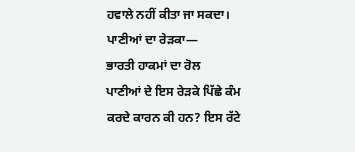ਹਵਾਲੇ ਨਹੀਂ ਕੀਤਾ ਜਾ ਸਕਦਾ।
ਪਾਣੀਆਂ ਦਾ ਰੇੜਕਾ—
ਭਾਰਤੀ ਹਾਕਮਾਂ ਦਾ ਰੋਲ
ਪਾਣੀਆਂ ਦੇ ਇਸ ਰੇੜਕੇ ਪਿੱਛੇ ਕੰਮ ਕਰਦੇ ਕਾਰਨ ਕੀ ਹਨ? ਇਸ ਰੱਟੇ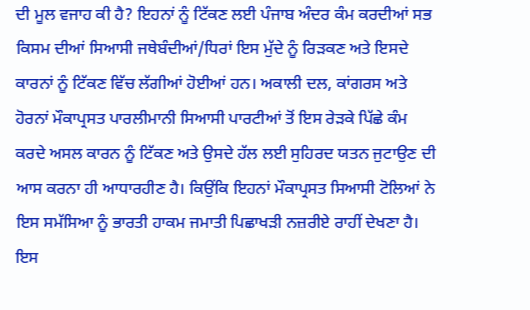ਦੀ ਮੂਲ ਵਜਾਹ ਕੀ ਹੈ? ਇਹਨਾਂ ਨੂੰ ਟਿੱਕਣ ਲਈ ਪੰਜਾਬ ਅੰਦਰ ਕੰਮ ਕਰਦੀਆਂ ਸਭ ਕਿਸਮ ਦੀਆਂ ਸਿਆਸੀ ਜਥੇਬੰਦੀਆਂ/ਧਿਰਾਂ ਇਸ ਮੁੱਦੇ ਨੂੰ ਰਿੜਕਣ ਅਤੇ ਇਸਦੇ ਕਾਰਨਾਂ ਨੂੰ ਟਿੱਕਣ ਵਿੱਚ ਲੱਗੀਆਂ ਹੋਈਆਂ ਹਨ। ਅਕਾਲੀ ਦਲ, ਕਾਂਗਰਸ ਅਤੇ ਹੋਰਨਾਂ ਮੌਕਾਪ੍ਰਸਤ ਪਾਰਲੀਮਾਨੀ ਸਿਆਸੀ ਪਾਰਟੀਆਂ ਤੋਂ ਇਸ ਰੇੜਕੇ ਪਿੱਛੇ ਕੰਮ ਕਰਦੇ ਅਸਲ ਕਾਰਨ ਨੂੰ ਟਿੱਕਣ ਅਤੇ ਉਸਦੇ ਹੱਲ ਲਈ ਸੁਹਿਰਦ ਯਤਨ ਜੁਟਾਉਣ ਦੀ ਆਸ ਕਰਨਾ ਹੀ ਆਧਾਰਹੀਣ ਹੈ। ਕਿਉਂਕਿ ਇਹਨਾਂ ਮੌਕਾਪ੍ਰਸਤ ਸਿਆਸੀ ਟੋਲਿਆਂ ਨੇ ਇਸ ਸਮੱਸਿਆ ਨੂੰ ਭਾਰਤੀ ਹਾਕਮ ਜਮਾਤੀ ਪਿਛਾਖੜੀ ਨਜ਼ਰੀਏ ਰਾਹੀਂ ਦੇਖਣਾ ਹੈ। ਇਸ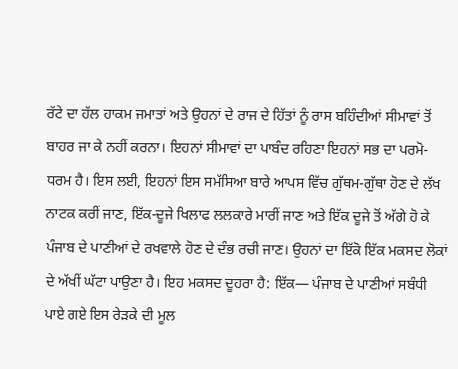ਰੱਟੇ ਦਾ ਹੱਲ ਹਾਕਮ ਜਮਾਤਾਂ ਅਤੇ ਉਹਨਾਂ ਦੇ ਰਾਜ ਦੇ ਹਿੱਤਾਂ ਨੂੰ ਰਾਸ ਬਹਿੰਦੀਆਂ ਸੀਮਾਵਾਂ ਤੋਂ ਬਾਹਰ ਜਾ ਕੇ ਨਹੀਂ ਕਰਨਾ। ਇਹਨਾਂ ਸੀਮਾਵਾਂ ਦਾ ਪਾਬੰਦ ਰਹਿਣਾ ਇਹਨਾਂ ਸਭ ਦਾ ਪਰਮੋ-ਧਰਮ ਹੈ। ਇਸ ਲਈ, ਇਹਨਾਂ ਇਸ ਸਮੱਸਿਆ ਬਾਰੇ ਆਪਸ ਵਿੱਚ ਗੁੱਥਮ-ਗੁੱਥਾ ਹੋਣ ਦੇ ਲੱਖ ਨਾਟਕ ਕਰੀਂ ਜਾਣ, ਇੱਕ-ਦੂਜੇ ਖਿਲਾਫ ਲਲਕਾਰੇ ਮਾਰੀਂ ਜਾਣ ਅਤੇ ਇੱਕ ਦੂਜੇ ਤੋਂ ਅੱਗੇ ਹੋ ਕੇ ਪੰਜਾਬ ਦੇ ਪਾਣੀਆਂ ਦੇ ਰਖਵਾਲੇ ਹੋਣ ਦੇ ਦੰਭ ਰਚੀ ਜਾਣ। ਉਹਨਾਂ ਦਾ ਇੱਕੋ ਇੱਕ ਮਕਸਦ ਲੋਕਾਂ ਦੇ ਅੱਖੀਂ ਘੱਟਾ ਪਾਉਣਾ ਹੈ। ਇਹ ਮਕਸਦ ਦੂਹਰਾ ਹੈ: ਇੱਕ— ਪੰਜਾਬ ਦੇ ਪਾਣੀਆਂ ਸਬੰਧੀ ਪਾਏ ਗਏ ਇਸ ਰੇੜਕੇ ਦੀ ਮੂਲ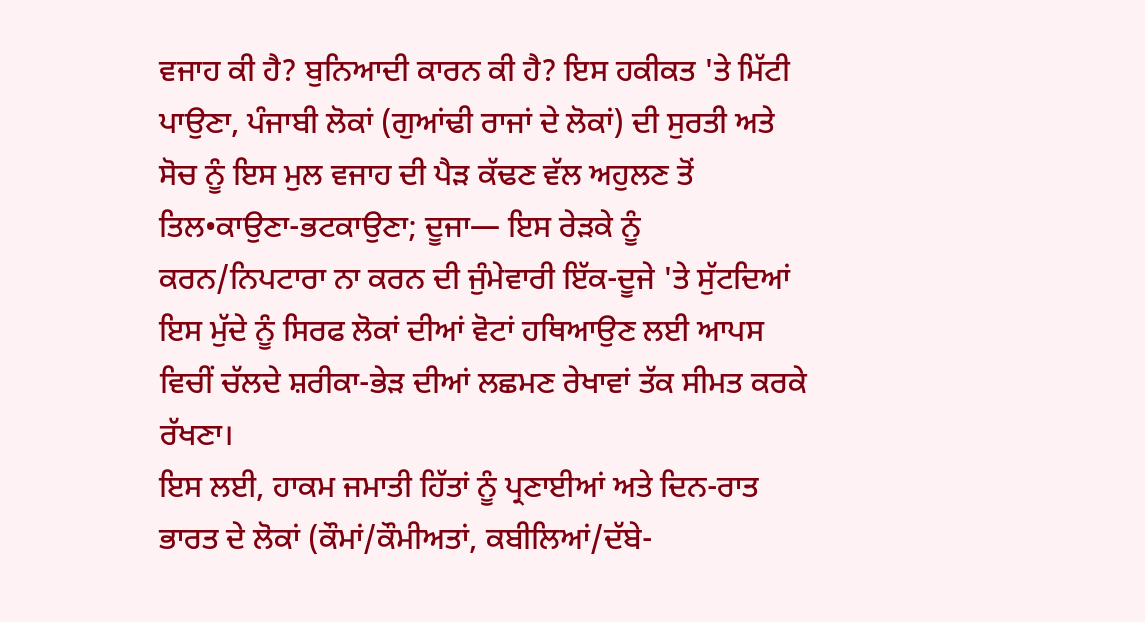ਵਜਾਹ ਕੀ ਹੈ? ਬੁਨਿਆਦੀ ਕਾਰਨ ਕੀ ਹੈ? ਇਸ ਹਕੀਕਤ 'ਤੇ ਮਿੱਟੀ ਪਾਉਣਾ, ਪੰਜਾਬੀ ਲੋਕਾਂ (ਗੁਆਂਢੀ ਰਾਜਾਂ ਦੇ ਲੋਕਾਂ) ਦੀ ਸੁਰਤੀ ਅਤੇ ਸੋਚ ਨੂੰ ਇਸ ਮੁਲ ਵਜਾਹ ਦੀ ਪੈੜ ਕੱਢਣ ਵੱਲ ਅਹੁਲਣ ਤੋਂ ਤਿਲ•ਕਾਉਣਾ-ਭਟਕਾਉਣਾ; ਦੂਜਾ— ਇਸ ਰੇੜਕੇ ਨੂੰ ਕਰਨ/ਨਿਪਟਾਰਾ ਨਾ ਕਰਨ ਦੀ ਜੁੰਮੇਵਾਰੀ ਇੱਕ-ਦੂਜੇ 'ਤੇ ਸੁੱਟਦਿਆਂ ਇਸ ਮੁੱਦੇ ਨੂੰ ਸਿਰਫ ਲੋਕਾਂ ਦੀਆਂ ਵੋਟਾਂ ਹਥਿਆਉਣ ਲਈ ਆਪਸ ਵਿਚੀਂ ਚੱਲਦੇ ਸ਼ਰੀਕਾ-ਭੇੜ ਦੀਆਂ ਲਛਮਣ ਰੇਖਾਵਾਂ ਤੱਕ ਸੀਮਤ ਕਰਕੇ ਰੱਖਣਾ।
ਇਸ ਲਈ, ਹਾਕਮ ਜਮਾਤੀ ਹਿੱਤਾਂ ਨੂੰ ਪ੍ਰਣਾਈਆਂ ਅਤੇ ਦਿਨ-ਰਾਤ ਭਾਰਤ ਦੇ ਲੋਕਾਂ (ਕੌਮਾਂ/ਕੌਮੀਅਤਾਂ, ਕਬੀਲਿਆਂ/ਦੱਬੇ-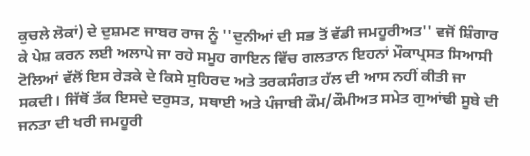ਕੁਚਲੇ ਲੋਕਾਂ) ਦੇ ਦੁਸ਼ਮਣ ਜਾਬਰ ਰਾਜ ਨੂੰ ''ਦੁਨੀਆਂ ਦੀ ਸਭ ਤੋਂ ਵੱਡੀ ਜਮਹੂਰੀਅਤ'' ਵਜੋਂ ਸ਼ਿੰਗਾਰ ਕੇ ਪੇਸ਼ ਕਰਨ ਲਈ ਅਲਾਪੇ ਜਾ ਰਹੇ ਸਮੂਹ ਗਾਇਨ ਵਿੱਚ ਗਲਤਾਨ ਇਹਨਾਂ ਮੌਕਾਪ੍ਰਸਤ ਸਿਆਸੀ ਟੋਲਿਆਂ ਵੱਲੋਂ ਇਸ ਰੇੜਕੇ ਦੇ ਕਿਸੇ ਸੁਹਿਰਦ ਅਤੇ ਤਰਕਸੰਗਤ ਹੱਲ ਦੀ ਆਸ ਨਹੀਂ ਕੀਤੀ ਜਾ ਸਕਦੀ। ਜਿੱਥੋਂ ਤੱਕ ਇਸਦੇ ਦਰੁਸਤ, ਸਥਾਈ ਅਤੇ ਪੰਜਾਬੀ ਕੌਮ/ਕੌਮੀਅਤ ਸਮੇਤ ਗੁਆਂਢੀ ਸੂਬੇ ਦੀ ਜਨਤਾ ਦੀ ਖਰੀ ਜਮਹੂਰੀ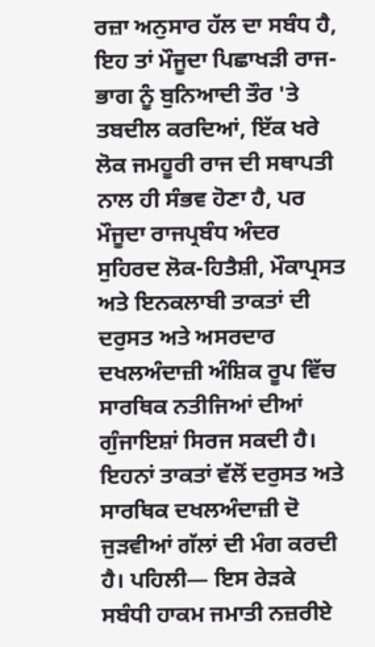ਰਜ਼ਾ ਅਨੁਸਾਰ ਹੱਲ ਦਾ ਸਬੰਧ ਹੈ, ਇਹ ਤਾਂ ਮੌਜੂਦਾ ਪਿਛਾਖੜੀ ਰਾਜ-ਭਾਗ ਨੂੰ ਬੁਨਿਆਦੀ ਤੌਰ 'ਤੇ ਤਬਦੀਲ ਕਰਦਿਆਂ, ਇੱਕ ਖਰੇ ਲੋਕ ਜਮਹੂਰੀ ਰਾਜ ਦੀ ਸਥਾਪਤੀ ਨਾਲ ਹੀ ਸੰਭਵ ਹੋਣਾ ਹੈ, ਪਰ ਮੌਜੂਦਾ ਰਾਜਪ੍ਰਬੰਧ ਅੰਦਰ ਸੁਹਿਰਦ ਲੋਕ-ਹਿਤੈਸ਼ੀ, ਮੌਕਾਪ੍ਰਸਤ ਅਤੇ ਇਨਕਲਾਬੀ ਤਾਕਤਾਂ ਦੀ ਦਰੁਸਤ ਅਤੇ ਅਸਰਦਾਰ ਦਖਲਅੰਦਾਜ਼ੀ ਅੰਸ਼ਿਕ ਰੂਪ ਵਿੱਚ ਸਾਰਥਿਕ ਨਤੀਜਿਆਂ ਦੀਆਂ ਗੁੰਜਾਇਸ਼ਾਂ ਸਿਰਜ ਸਕਦੀ ਹੈ। ਇਹਨਾਂ ਤਾਕਤਾਂ ਵੱਲੋਂ ਦਰੁਸਤ ਅਤੇ ਸਾਰਥਿਕ ਦਖਲਅੰਦਾਜ਼ੀ ਦੋ ਜੁੜਵੀਆਂ ਗੱਲਾਂ ਦੀ ਮੰਗ ਕਰਦੀ ਹੈ। ਪਹਿਲੀ— ਇਸ ਰੇੜਕੇ ਸਬੰਧੀ ਹਾਕਮ ਜਮਾਤੀ ਨਜ਼ਰੀਏ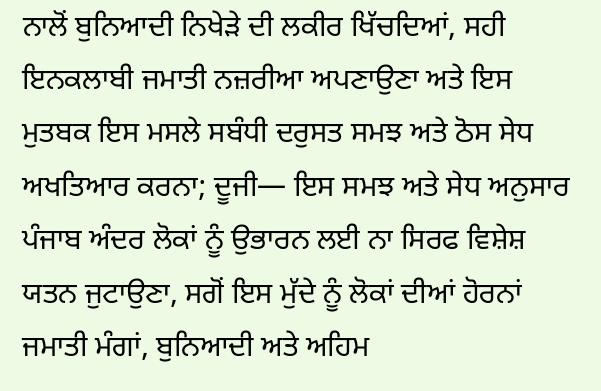ਨਾਲੋਂ ਬੁਨਿਆਦੀ ਨਿਖੇੜੇ ਦੀ ਲਕੀਰ ਖਿੱਚਦਿਆਂ, ਸਹੀ ਇਨਕਲਾਬੀ ਜਮਾਤੀ ਨਜ਼ਰੀਆ ਅਪਣਾਉਣਾ ਅਤੇ ਇਸ ਮੁਤਬਕ ਇਸ ਮਸਲੇ ਸਬੰਧੀ ਦਰੁਸਤ ਸਮਝ ਅਤੇ ਠੋਸ ਸੇਧ ਅਖਤਿਆਰ ਕਰਨਾ; ਦੂਜੀ— ਇਸ ਸਮਝ ਅਤੇ ਸੇਧ ਅਨੁਸਾਰ ਪੰਜਾਬ ਅੰਦਰ ਲੋਕਾਂ ਨੂੰ ਉਭਾਰਨ ਲਈ ਨਾ ਸਿਰਫ ਵਿਸ਼ੇਸ਼ ਯਤਨ ਜੁਟਾਉਣਾ, ਸਗੋਂ ਇਸ ਮੁੱਦੇ ਨੂੰ ਲੋਕਾਂ ਦੀਆਂ ਹੋਰਨਾਂ ਜਮਾਤੀ ਮੰਗਾਂ, ਬੁਨਿਆਦੀ ਅਤੇ ਅਹਿਮ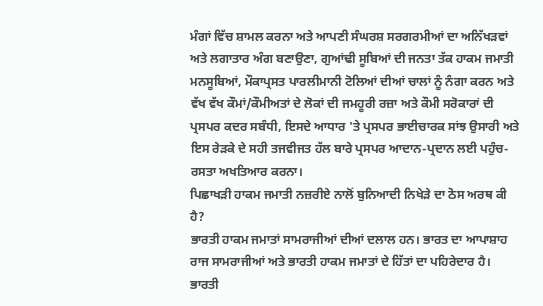ਮੰਗਾਂ ਵਿੱਚ ਸ਼ਾਮਲ ਕਰਨਾ ਅਤੇ ਆਪਣੀ ਸੰਘਰਸ਼ ਸਰਗਰਮੀਆਂ ਦਾ ਅਨਿੱਖੜਵਾਂ ਅਤੇ ਲਗਾਤਾਰ ਅੰਗ ਬਣਾਉਣਾ, ਗੁਆਂਢੀ ਸੂਬਿਆਂ ਦੀ ਜਨਤਾ ਤੱਕ ਹਾਕਮ ਜਮਾਤੀ ਮਨਸੂਬਿਆਂ, ਮੌਕਾਪ੍ਰਸਤ ਪਾਰਲੀਮਾਨੀ ਟੋਲਿਆਂ ਦੀਆਂ ਚਾਲਾਂ ਨੂੰ ਨੰਗਾ ਕਰਨ ਅਤੇ ਵੱਖ ਵੱਖ ਕੌਮਾਂ/ਕੌਮੀਅਤਾਂ ਦੇ ਲੋਕਾਂ ਦੀ ਜਮਹੂਰੀ ਰਜ਼ਾ ਅਤੇ ਕੌਮੀ ਸਰੋਕਾਰਾਂ ਦੀ ਪ੍ਰਸਪਰ ਕਦਰ ਸਬੰਧੀ, ਇਸਦੇ ਆਧਾਰ 'ਤੇ ਪ੍ਰਸਪਰ ਭਾਈਚਾਰਕ ਸਾਂਝ ਉਸਾਰੀ ਅਤੇ ਇਸ ਰੇੜਕੇ ਦੇ ਸਹੀ ਤਜਵੀਜਤ ਹੱਲ ਬਾਰੇ ਪ੍ਰਸਪਰ ਆਦਾਨ-ਪ੍ਰਦਾਨ ਲਈ ਪਹੁੰਚ-ਰਸਤਾ ਅਖਤਿਆਰ ਕਰਨਾ।
ਪਿਛਾਖੜੀ ਹਾਕਮ ਜਮਾਤੀ ਨਜ਼ਰੀਏ ਨਾਲੋਂ ਬੁਨਿਆਦੀ ਨਿਖੇੜੇ ਦਾ ਠੋਸ ਅਰਥ ਕੀ ਹੈ?
ਭਾਰਤੀ ਹਾਕਮ ਜਮਾਤਾਂ ਸਾਮਰਾਜੀਆਂ ਦੀਆਂ ਦਲਾਲ ਹਨ। ਭਾਰਤ ਦਾ ਆਪਾਸ਼ਾਹ ਰਾਜ ਸਾਮਰਾਜੀਆਂ ਅਤੇ ਭਾਰਤੀ ਹਾਕਮ ਜਮਾਤਾਂ ਦੇ ਹਿੱਤਾਂ ਦਾ ਪਹਿਰੇਦਾਰ ਹੈ। ਭਾਰਤੀ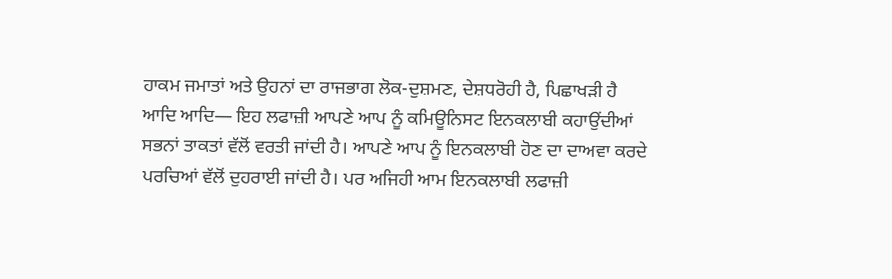ਹਾਕਮ ਜਮਾਤਾਂ ਅਤੇ ਉਹਨਾਂ ਦਾ ਰਾਜਭਾਗ ਲੋਕ-ਦੁਸ਼ਮਣ, ਦੇਸ਼ਧਰੋਹੀ ਹੈ, ਪਿਛਾਖੜੀ ਹੈ ਆਦਿ ਆਦਿ— ਇਹ ਲਫਾਜ਼ੀ ਆਪਣੇ ਆਪ ਨੂੰ ਕਮਿਊਨਿਸਟ ਇਨਕਲਾਬੀ ਕਹਾਉਂਦੀਆਂ ਸਭਨਾਂ ਤਾਕਤਾਂ ਵੱਲੋਂ ਵਰਤੀ ਜਾਂਦੀ ਹੈ। ਆਪਣੇ ਆਪ ਨੂੰ ਇਨਕਲਾਬੀ ਹੋਣ ਦਾ ਦਾਅਵਾ ਕਰਦੇ ਪਰਚਿਆਂ ਵੱਲੋਂ ਦੁਹਰਾਈ ਜਾਂਦੀ ਹੈ। ਪਰ ਅਜਿਹੀ ਆਮ ਇਨਕਲਾਬੀ ਲਫਾਜ਼ੀ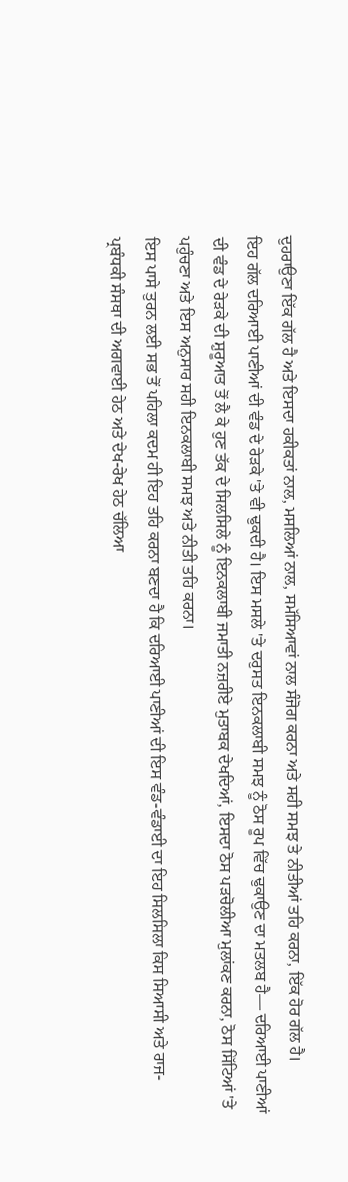ਦੁਹਰਾਉਣਾ ਇੱਕ ਗੱਲ ਹੈ ਅਤੇ ਇਸਦਾ ਹਕੀਕਤਾਂ ਨਾਲ, ਮਸਲਿਆਂ ਨਾਲ, ਸਮੱਸਿਆਵਾਂ ਨਾਲ ਸੰਜੋਗ ਕਰਨਾ ਅਤੇ ਸਹੀ ਸਮਝ ਤੇ ਨੀਤੀਆਂ ਤਹਿ ਕਰਨਾ, ਇੱਕ ਹੋਰ ਗੱਲ ਹੈ।
ਇਹ ਗੱਲ ਦਰਿਆਈ ਪਾਣੀਆਂ ਦੀ ਵੰਡ ਦੇ ਰੇੜਕੇ 'ਤੇ ਵੀ ਢੁਕਦੀ ਹੈ। ਇਸ ਮਸਲੇ 'ਤੇ ਦਰੁਸਤ ਇਨਕਲਾਬੀ ਸਮਝ ਨੂੰ ਠੋਸ ਰੂਪ ਵਿੱਚ ਢੁਕਾਉਣ ਦਾ ਮਤਲਬ ਹੈ— ਦਰਿਆਈ ਪਾਣੀਆਂ ਦੀ ਵੰਡ ਦੇ ਰੇੜਕੇ ਦੀ ਸ਼ੁਰੂਆਤ ਤੋਂ ਲੈ ਕੇ ਹੁਣ ਤੱਕ ਦੇ ਸਿਲਸਿਲੇ ਨੂੰ ਇਨਕਲਾਬੀ ਜਮਾਤੀ ਨਜ਼ਰੀਏ ਮੁਤਾਬਕ ਦੇਖਦਿਆਂ, ਇਸਦਾ ਠੋਸ ਪੜਚੋਲੀਆ ਮੁਲਾਂਕਣ ਕਰਨਾ, ਠੋਸ ਸਿੱਟਿਆਂ 'ਤੇ ਪਹੁੰਚਣਾ ਅਤੇ ਇਸ ਅਨੁਸਾਰ ਸਹੀ ਇਨਕਲਾਬੀ ਸਮਝ ਅਤੇ ਨੀਤੀ ਤਹਿ ਕਰਨਾ।
ਇਸ ਪਾਸੇ ਤੁਰਨ ਲਈ ਸਭ ਤੋਂ ਪਹਿਲਾ ਕਦਮ ਹੀ ਇਹ ਤਹਿ ਕਰਨਾ ਬਣਦਾ ਹੈ ਕਿ ਦਰਿਆਈ ਪਾਣੀਆਂ ਦੀ ਇਸ ਵੰਡ-ਵੰਡਾਈ ਦਾ ਇਹ ਸਿਲਸਿਲਾ ਕਿਸ ਸਿਆਸੀ ਅਤੇ ਰਾਜ-ਪ੍ਰਬੰਧਕੀ ਸੰਸਥਾ ਦੀ ਅਗਵਾਈ ਹੇਠ ਅਤੇ ਦੇਖ-ਰੇਖ ਹੇਠ ਚੱਲਿਆ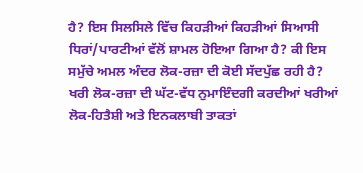ਹੈ? ਇਸ ਸਿਲਸਿਲੇ ਵਿੱਚ ਕਿਹੜੀਆਂ ਕਿਹੜੀਆਂ ਸਿਆਸੀ ਧਿਰਾਂ/ਪਾਰਟੀਆਂ ਵੱਲੋਂ ਸ਼ਾਮਲ ਹੋਇਆ ਗਿਆ ਹੈ? ਕੀ ਇਸ ਸਮੁੱਚੇ ਅਮਲ ਅੰਦਰ ਲੋਕ-ਰਜ਼ਾ ਦੀ ਕੋਈ ਸੱਦਪੁੱਛ ਰਹੀ ਹੈ? ਖਰੀ ਲੋਕ-ਰਜ਼ਾ ਦੀ ਘੱਟ-ਵੱਧ ਨੁਮਾਇੰਦਗੀ ਕਰਦੀਆਂ ਖਰੀਆਂ ਲੋਕ-ਹਿਤੈਸ਼ੀ ਅਤੇ ਇਨਕਲਾਬੀ ਤਾਕਤਾਂ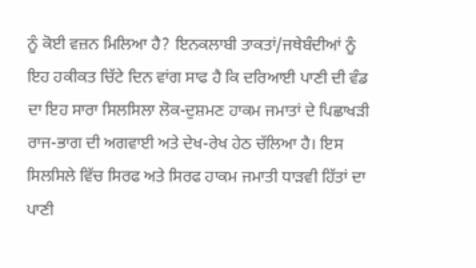ਨੂੰ ਕੋਈ ਵਜ਼ਨ ਮਿਲਿਆ ਹੈ? ਇਨਕਲਾਬੀ ਤਾਕਤਾਂ/ਜਥੇਬੰਦੀਆਂ ਨੂੰ ਇਹ ਹਕੀਕਤ ਚਿੱਟੇ ਦਿਨ ਵਾਂਗ ਸਾਫ ਹੈ ਕਿ ਦਰਿਆਈ ਪਾਣੀ ਦੀ ਵੰਡ ਦਾ ਇਹ ਸਾਰਾ ਸਿਲਸਿਲਾ ਲੋਕ-ਦੁਸ਼ਮਣ ਹਾਕਮ ਜਮਾਤਾਂ ਦੇ ਪਿਛਾਖੜੀ ਰਾਜ-ਭਾਗ ਦੀ ਅਗਵਾਈ ਅਤੇ ਦੇਖ-ਰੇਖ ਹੇਠ ਚੱਲਿਆ ਹੈ। ਇਸ ਸਿਲਸਿਲੇ ਵਿੱਚ ਸਿਰਫ ਅਤੇ ਸਿਰਫ ਹਾਕਮ ਜਮਾਤੀ ਧਾੜਵੀ ਹਿੱਤਾਂ ਦਾ ਪਾਣੀ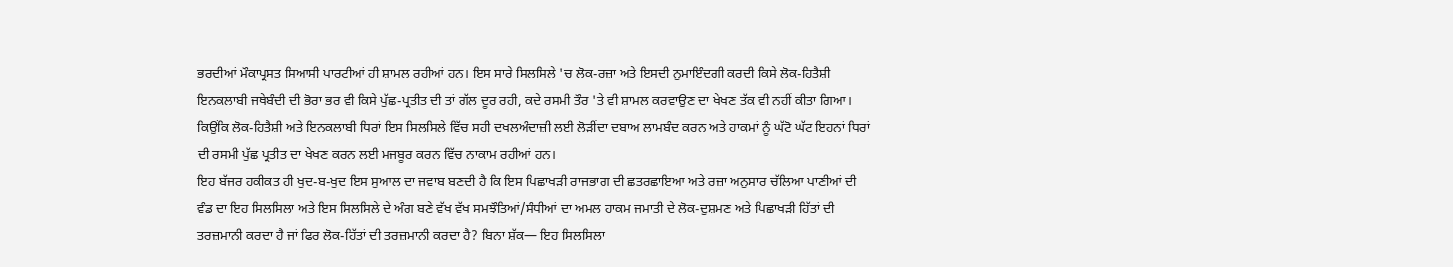ਭਰਦੀਆਂ ਮੌਕਾਪ੍ਰਸਤ ਸਿਆਸੀ ਪਾਰਟੀਆਂ ਹੀ ਸ਼ਾਮਲ ਰਹੀਆਂ ਹਨ। ਇਸ ਸਾਰੇ ਸਿਲਸਿਲੇ 'ਚ ਲੋਕ-ਰਜ਼ਾ ਅਤੇ ਇਸਦੀ ਨੁਮਾਇੰਦਗੀ ਕਰਦੀ ਕਿਸੇ ਲੋਕ-ਹਿਤੈਸ਼ੀ ਇਨਕਲਾਬੀ ਜਥੇਬੰਦੀ ਦੀ ਭੋਰਾ ਭਰ ਵੀ ਕਿਸੇ ਪੁੱਛ-ਪ੍ਰਤੀਤ ਦੀ ਤਾਂ ਗੱਲ ਦੂਰ ਰਹੀ, ਕਦੇ ਰਸਮੀ ਤੌਰ 'ਤੇ ਵੀ ਸ਼ਾਮਲ ਕਰਵਾਉਣ ਦਾ ਖੇਖਣ ਤੱਕ ਵੀ ਨਹੀਂ ਕੀਤਾ ਗਿਆ। ਕਿਉਂਕਿ ਲੋਕ-ਹਿਤੈਸ਼ੀ ਅਤੇ ਇਨਕਲਾਬੀ ਧਿਰਾਂ ਇਸ ਸਿਲਸਿਲੇ ਵਿੱਚ ਸਹੀ ਦਖਲਅੰਦਾਜ਼ੀ ਲਈ ਲੋੜੀਂਦਾ ਦਬਾਅ ਲਾਮਬੰਦ ਕਰਨ ਅਤੇ ਹਾਕਮਾਂ ਨੂੰ ਘੱਟੋ ਘੱਟ ਇਹਨਾਂ ਧਿਰਾਂ ਦੀ ਰਸਮੀ ਪੁੱਛ ਪ੍ਰਤੀਤ ਦਾ ਖੇਖਣ ਕਰਨ ਲਈ ਮਜਬੂਰ ਕਰਨ ਵਿੱਚ ਨਾਕਾਮ ਰਹੀਆਂ ਹਨ।
ਇਹ ਬੱਜਰ ਹਕੀਕਤ ਹੀ ਖੁਦ-ਬ-ਖੁਦ ਇਸ ਸੁਆਲ ਦਾ ਜਵਾਬ ਬਣਦੀ ਹੈ ਕਿ ਇਸ ਪਿਛਾਖੜੀ ਰਾਜਭਾਗ ਦੀ ਛਤਰਛਾਇਆ ਅਤੇ ਰਜ਼ਾ ਅਨੁਸਾਰ ਚੱਲਿਆ ਪਾਣੀਆਂ ਦੀ ਵੰਡ ਦਾ ਇਹ ਸਿਲਸਿਲਾ ਅਤੇ ਇਸ ਸਿਲਸਿਲੇ ਦੇ ਅੰਗ ਬਣੇ ਵੱਖ ਵੱਖ ਸਮਝੌਤਿਆਂ/ਸੰਧੀਆਂ ਦਾ ਅਮਲ ਹਾਕਮ ਜਮਾਤੀ ਦੇ ਲੋਕ-ਦੁਸ਼ਮਣ ਅਤੇ ਪਿਛਾਖੜੀ ਹਿੱਤਾਂ ਦੀ ਤਰਜ਼ਮਾਨੀ ਕਰਦਾ ਹੈ ਜਾਂ ਫਿਰ ਲੋਕ-ਹਿੱਤਾਂ ਦੀ ਤਰਜ਼ਮਾਨੀ ਕਰਦਾ ਹੈ? ਬਿਨਾ ਸ਼ੱਕ— ਇਹ ਸਿਲਸਿਲਾ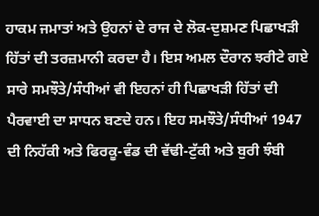ਹਾਕਮ ਜਮਾਤਾਂ ਅਤੇ ਉਹਨਾਂ ਦੇ ਰਾਜ ਦੇ ਲੋਕ-ਦੁਸ਼ਮਣ ਪਿਛਾਖੜੀ ਹਿੱਤਾਂ ਦੀ ਤਰਜ਼ਮਾਨੀ ਕਰਦਾ ਹੈ। ਇਸ ਅਮਲ ਦੌਰਾਨ ਝਰੀਟੇ ਗਏ ਸਾਰੇ ਸਮਝੌਤੇ/ਸੰਧੀਆਂ ਵੀ ਇਹਨਾਂ ਹੀ ਪਿਛਾਖੜੀ ਹਿੱਤਾਂ ਦੀ ਪੈਰਵਾਈ ਦਾ ਸਾਧਨ ਬਣਦੇ ਹਨ। ਇਹ ਸਮਝੌਤੇ/ਸੰਧੀਆਂ 1947 ਦੀ ਨਿਹੱਕੀ ਅਤੇ ਫਿਰਕੂ-ਵੰਡ ਦੀ ਵੱਢੀ-ਟੁੱਕੀ ਅਤੇ ਬੁਰੀ ਝੰਬੀ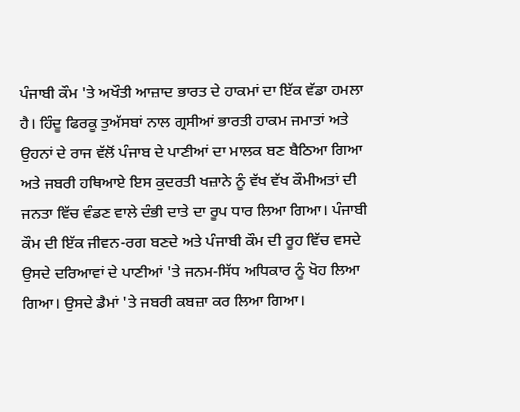ਪੰਜਾਬੀ ਕੌਮ 'ਤੇ ਅਖੌਤੀ ਆਜ਼ਾਦ ਭਾਰਤ ਦੇ ਹਾਕਮਾਂ ਦਾ ਇੱਕ ਵੱਡਾ ਹਮਲਾ ਹੈ। ਹਿੰਦੂ ਫਿਰਕੂ ਤੁਅੱਸਬਾਂ ਨਾਲ ਗ੍ਰਸੀਆਂ ਭਾਰਤੀ ਹਾਕਮ ਜਮਾਤਾਂ ਅਤੇ ਉਹਨਾਂ ਦੇ ਰਾਜ ਵੱਲੋਂ ਪੰਜਾਬ ਦੇ ਪਾਣੀਆਂ ਦਾ ਮਾਲਕ ਬਣ ਬੈਠਿਆ ਗਿਆ ਅਤੇ ਜਬਰੀ ਹਥਿਆਏ ਇਸ ਕੁਦਰਤੀ ਖਜ਼ਾਨੇ ਨੂੰ ਵੱਖ ਵੱਖ ਕੌਮੀਅਤਾਂ ਦੀ ਜਨਤਾ ਵਿੱਚ ਵੰਡਣ ਵਾਲੇ ਦੰਭੀ ਦਾਤੇ ਦਾ ਰੂਪ ਧਾਰ ਲਿਆ ਗਿਆ। ਪੰਜਾਬੀ ਕੌਮ ਦੀ ਇੱਕ ਜੀਵਨ-ਰਗ ਬਣਦੇ ਅਤੇ ਪੰਜਾਬੀ ਕੌਮ ਦੀ ਰੂਹ ਵਿੱਚ ਵਸਦੇ ਉਸਦੇ ਦਰਿਆਵਾਂ ਦੇ ਪਾਣੀਆਂ 'ਤੇ ਜਨਮ-ਸਿੱਧ ਅਧਿਕਾਰ ਨੂੰ ਖੋਹ ਲਿਆ ਗਿਆ। ਉਸਦੇ ਡੈਮਾਂ 'ਤੇ ਜਬਰੀ ਕਬਜ਼ਾ ਕਰ ਲਿਆ ਗਿਆ।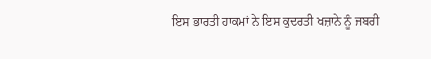ਇਸ ਭਾਰਤੀ ਹਾਕਮਾਂ ਨੇ ਇਸ ਕੁਦਰਤੀ ਖਜ਼ਾਨੇ ਨੂੰ ਜਬਰੀ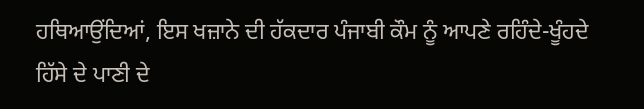ਹਥਿਆਉਂਦਿਆਂ, ਇਸ ਖਜ਼ਾਨੇ ਦੀ ਹੱਕਦਾਰ ਪੰਜਾਬੀ ਕੌਮ ਨੂੰ ਆਪਣੇ ਰਹਿੰਦੇ-ਖੂੰਹਦੇ ਹਿੱਸੇ ਦੇ ਪਾਣੀ ਦੇ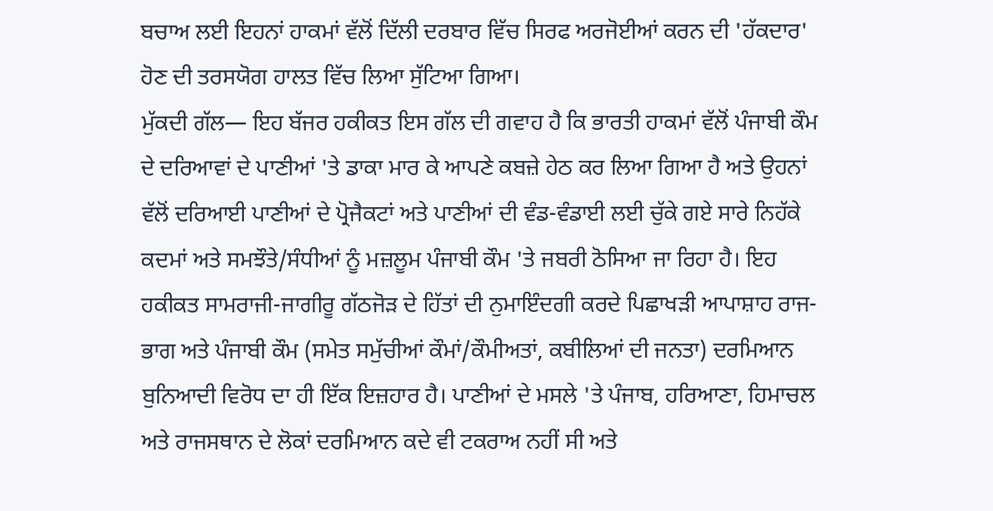ਬਚਾਅ ਲਈ ਇਹਨਾਂ ਹਾਕਮਾਂ ਵੱਲੋਂ ਦਿੱਲੀ ਦਰਬਾਰ ਵਿੱਚ ਸਿਰਫ ਅਰਜੋਈਆਂ ਕਰਨ ਦੀ 'ਹੱਕਦਾਰ' ਹੋਣ ਦੀ ਤਰਸਯੋਗ ਹਾਲਤ ਵਿੱਚ ਲਿਆ ਸੁੱਟਿਆ ਗਿਆ।
ਮੁੱਕਦੀ ਗੱਲ— ਇਹ ਬੱਜਰ ਹਕੀਕਤ ਇਸ ਗੱਲ ਦੀ ਗਵਾਹ ਹੈ ਕਿ ਭਾਰਤੀ ਹਾਕਮਾਂ ਵੱਲੋਂ ਪੰਜਾਬੀ ਕੌਮ ਦੇ ਦਰਿਆਵਾਂ ਦੇ ਪਾਣੀਆਂ 'ਤੇ ਡਾਕਾ ਮਾਰ ਕੇ ਆਪਣੇ ਕਬਜ਼ੇ ਹੇਠ ਕਰ ਲਿਆ ਗਿਆ ਹੈ ਅਤੇ ਉਹਨਾਂ ਵੱਲੋਂ ਦਰਿਆਈ ਪਾਣੀਆਂ ਦੇ ਪ੍ਰੋਜੈਕਟਾਂ ਅਤੇ ਪਾਣੀਆਂ ਦੀ ਵੰਡ-ਵੰਡਾਈ ਲਈ ਚੁੱਕੇ ਗਏ ਸਾਰੇ ਨਿਹੱਕੇ ਕਦਮਾਂ ਅਤੇ ਸਮਝੌਤੇ/ਸੰਧੀਆਂ ਨੂੰ ਮਜ਼ਲੂਮ ਪੰਜਾਬੀ ਕੌਮ 'ਤੇ ਜਬਰੀ ਠੋਸਿਆ ਜਾ ਰਿਹਾ ਹੈ। ਇਹ ਹਕੀਕਤ ਸਾਮਰਾਜੀ-ਜਾਗੀਰੂ ਗੱਠਜੋੜ ਦੇ ਹਿੱਤਾਂ ਦੀ ਨੁਮਾਇੰਦਗੀ ਕਰਦੇ ਪਿਛਾਖੜੀ ਆਪਾਸ਼ਾਹ ਰਾਜ-ਭਾਗ ਅਤੇ ਪੰਜਾਬੀ ਕੌਮ (ਸਮੇਤ ਸਮੁੱਚੀਆਂ ਕੌਮਾਂ/ਕੌਮੀਅਤਾਂ, ਕਬੀਲਿਆਂ ਦੀ ਜਨਤਾ) ਦਰਮਿਆਨ ਬੁਨਿਆਦੀ ਵਿਰੋਧ ਦਾ ਹੀ ਇੱਕ ਇਜ਼ਹਾਰ ਹੈ। ਪਾਣੀਆਂ ਦੇ ਮਸਲੇ 'ਤੇ ਪੰਜਾਬ, ਹਰਿਆਣਾ, ਹਿਮਾਚਲ ਅਤੇ ਰਾਜਸਥਾਨ ਦੇ ਲੋਕਾਂ ਦਰਮਿਆਨ ਕਦੇ ਵੀ ਟਕਰਾਅ ਨਹੀਂ ਸੀ ਅਤੇ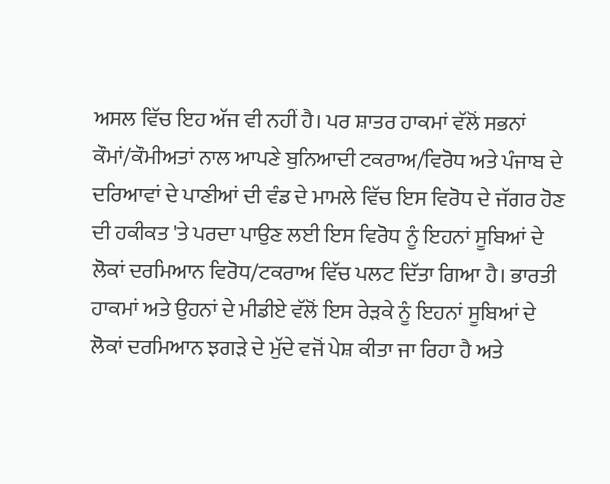ਅਸਲ ਵਿੱਚ ਇਹ ਅੱਜ ਵੀ ਨਹੀਂ ਹੈ। ਪਰ ਸ਼ਾਤਰ ਹਾਕਮਾਂ ਵੱਲੋਂ ਸਭਨਾਂ ਕੌਮਾਂ/ਕੌਮੀਅਤਾਂ ਨਾਲ ਆਪਣੇ ਬੁਨਿਆਦੀ ਟਕਰਾਅ/ਵਿਰੋਧ ਅਤੇ ਪੰਜਾਬ ਦੇ ਦਰਿਆਵਾਂ ਦੇ ਪਾਣੀਆਂ ਦੀ ਵੰਡ ਦੇ ਮਾਮਲੇ ਵਿੱਚ ਇਸ ਵਿਰੋਧ ਦੇ ਜੱਗਰ ਹੋਣ ਦੀ ਹਕੀਕਤ 'ਤੇ ਪਰਦਾ ਪਾਉਣ ਲਈ ਇਸ ਵਿਰੋਧ ਨੂੰ ਇਹਨਾਂ ਸੂਬਿਆਂ ਦੇ ਲੋਕਾਂ ਦਰਮਿਆਨ ਵਿਰੋਧ/ਟਕਰਾਅ ਵਿੱਚ ਪਲਟ ਦਿੱਤਾ ਗਿਆ ਹੈ। ਭਾਰਤੀ ਹਾਕਮਾਂ ਅਤੇ ਉਹਨਾਂ ਦੇ ਮੀਡੀਏ ਵੱਲੋਂ ਇਸ ਰੇੜਕੇ ਨੂੰ ਇਹਨਾਂ ਸੂਬਿਆਂ ਦੇ ਲੋਕਾਂ ਦਰਮਿਆਨ ਝਗੜੇ ਦੇ ਮੁੱਦੇ ਵਜੋਂ ਪੇਸ਼ ਕੀਤਾ ਜਾ ਰਿਹਾ ਹੈ ਅਤੇ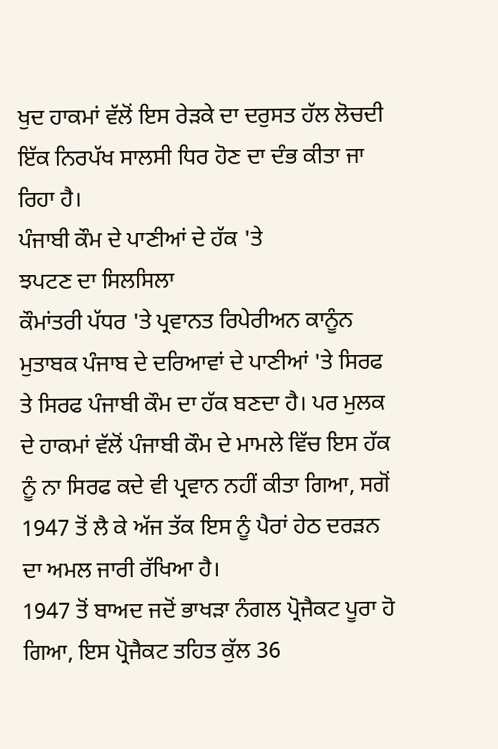ਖੁਦ ਹਾਕਮਾਂ ਵੱਲੋਂ ਇਸ ਰੇੜਕੇ ਦਾ ਦਰੁਸਤ ਹੱਲ ਲੋਚਦੀ ਇੱਕ ਨਿਰਪੱਖ ਸਾਲਸੀ ਧਿਰ ਹੋਣ ਦਾ ਦੰਭ ਕੀਤਾ ਜਾ ਰਿਹਾ ਹੈ।
ਪੰਜਾਬੀ ਕੌਮ ਦੇ ਪਾਣੀਆਂ ਦੇ ਹੱਕ 'ਤੇ
ਝਪਟਣ ਦਾ ਸਿਲਸਿਲਾ
ਕੌਮਾਂਤਰੀ ਪੱਧਰ 'ਤੇ ਪ੍ਰਵਾਨਤ ਰਿਪੇਰੀਅਨ ਕਾਨੂੰਨ ਮੁਤਾਬਕ ਪੰਜਾਬ ਦੇ ਦਰਿਆਵਾਂ ਦੇ ਪਾਣੀਆਂ 'ਤੇ ਸਿਰਫ ਤੇ ਸਿਰਫ ਪੰਜਾਬੀ ਕੌਮ ਦਾ ਹੱਕ ਬਣਦਾ ਹੈ। ਪਰ ਮੁਲਕ ਦੇ ਹਾਕਮਾਂ ਵੱਲੋਂ ਪੰਜਾਬੀ ਕੌਮ ਦੇ ਮਾਮਲੇ ਵਿੱਚ ਇਸ ਹੱਕ ਨੂੰ ਨਾ ਸਿਰਫ ਕਦੇ ਵੀ ਪ੍ਰਵਾਨ ਨਹੀਂ ਕੀਤਾ ਗਿਆ, ਸਗੋਂ 1947 ਤੋਂ ਲੈ ਕੇ ਅੱਜ ਤੱਕ ਇਸ ਨੂੰ ਪੈਰਾਂ ਹੇਠ ਦਰੜਨ ਦਾ ਅਮਲ ਜਾਰੀ ਰੱਖਿਆ ਹੈ।
1947 ਤੋਂ ਬਾਅਦ ਜਦੋਂ ਭਾਖੜਾ ਨੰਗਲ ਪ੍ਰੋਜੈਕਟ ਪੂਰਾ ਹੋ ਗਿਆ, ਇਸ ਪ੍ਰੋਜੈਕਟ ਤਹਿਤ ਕੁੱਲ 36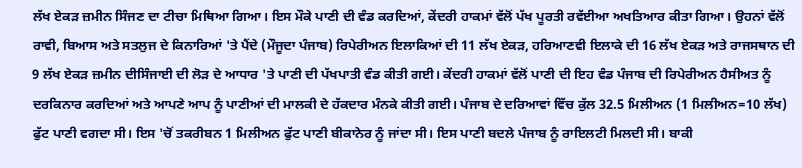ਲੱਖ ਏਕੜ ਜ਼ਮੀਨ ਸਿੰਜਣ ਦਾ ਟੀਚਾ ਮਿਥਿਆ ਗਿਆ। ਇਸ ਮੌਕੇ ਪਾਣੀ ਦੀ ਵੰਡ ਕਰਦਿਆਂ, ਕੇਂਦਰੀ ਹਾਕਮਾਂ ਵੱਲੋਂ ਪੱਖ ਪੂਰਤੀ ਰਵੱਈਆ ਅਖਤਿਆਰ ਕੀਤਾ ਗਿਆ। ਉਹਨਾਂ ਵੱਲੋਂ ਰਾਵੀ, ਬਿਆਸ ਅਤੇ ਸਤਲੁਜ ਦੇ ਕਿਨਾਰਿਆਂ 'ਤੇ ਪੈਂਦੇ (ਮੌਜੂਦਾ ਪੰਜਾਬ) ਰਿਪੇਰੀਅਨ ਇਲਾਕਿਆਂ ਦੀ 11 ਲੱਖ ਏਕੜ, ਹਰਿਆਣਵੀ ਇਲਾਕੇ ਦੀ 16 ਲੱਖ ਏਕੜ ਅਤੇ ਰਾਜਸਥਾਨ ਦੀ 9 ਲੱਖ ਏਕੜ ਜ਼ਮੀਨ ਦੀਸਿੰਜਾਈ ਦੀ ਲੋੜ ਦੇ ਆਧਾਰ 'ਤੇ ਪਾਣੀ ਦੀ ਪੱਖਪਾਤੀ ਵੰਡ ਕੀਤੀ ਗਈ। ਕੇਂਦਰੀ ਹਾਕਮਾਂ ਵੱਲੋਂ ਪਾਣੀ ਦੀ ਇਹ ਵੰਡ ਪੰਜਾਬ ਦੀ ਰਿਪੇਰੀਅਨ ਹੈਸੀਅਤ ਨੂੰ ਦਰਕਿਨਾਰ ਕਰਦਿਆਂ ਅਤੇ ਆਪਣੇ ਆਪ ਨੂੰ ਪਾਣੀਆਂ ਦੀ ਮਾਲਕੀ ਦੇ ਹੱਕਦਾਰ ਮੰਨਕੇ ਕੀਤੀ ਗਈ। ਪੰਜਾਬ ਦੇ ਦਰਿਆਵਾਂ ਵਿੱਚ ਕੁੱਲ 32.5 ਮਿਲੀਅਨ (1 ਮਿਲੀਅਨ=10 ਲੱਖ) ਫੁੱਟ ਪਾਣੀ ਵਗਦਾ ਸੀ। ਇਸ 'ਚੋਂ ਤਕਰੀਬਨ 1 ਮਿਲੀਅਨ ਫੁੱਟ ਪਾਣੀ ਬੀਕਾਨੇਰ ਨੂੰ ਜਾਂਦਾ ਸੀ। ਇਸ ਪਾਣੀ ਬਦਲੇ ਪੰਜਾਬ ਨੂੰ ਰਾਇਲਟੀ ਮਿਲਦੀ ਸੀ। ਬਾਕੀ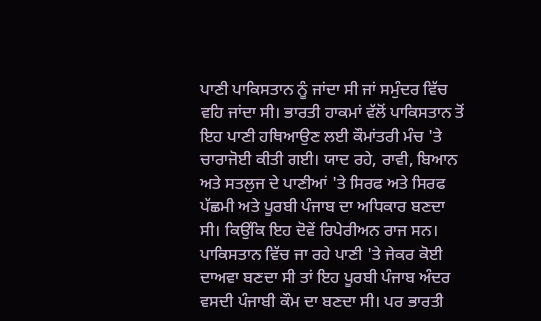ਪਾਣੀ ਪਾਕਿਸਤਾਨ ਨੂੰ ਜਾਂਦਾ ਸੀ ਜਾਂ ਸਮੁੰਦਰ ਵਿੱਚ ਵਹਿ ਜਾਂਦਾ ਸੀ। ਭਾਰਤੀ ਹਾਕਮਾਂ ਵੱਲੋਂ ਪਾਕਿਸਤਾਨ ਤੋਂ ਇਹ ਪਾਣੀ ਹਥਿਆਉਣ ਲਈ ਕੌਮਾਂਤਰੀ ਮੰਚ 'ਤੇ ਚਾਰਾਜੋਈ ਕੀਤੀ ਗਈ। ਯਾਦ ਰਹੇ, ਰਾਵੀ, ਬਿਆਨ ਅਤੇ ਸਤਲੁਜ ਦੇ ਪਾਣੀਆਂ 'ਤੇ ਸਿਰਫ ਅਤੇ ਸਿਰਫ ਪੱਛਮੀ ਅਤੇ ਪੂਰਬੀ ਪੰਜਾਬ ਦਾ ਅਧਿਕਾਰ ਬਣਦਾ ਸੀ। ਕਿਉਂਕਿ ਇਹ ਦੋਵੇਂ ਰਿਪੇਰੀਅਨ ਰਾਜ ਸਨ। ਪਾਕਿਸਤਾਨ ਵਿੱਚ ਜਾ ਰਹੇ ਪਾਣੀ 'ਤੇ ਜੇਕਰ ਕੋਈ ਦਾਅਵਾ ਬਣਦਾ ਸੀ ਤਾਂ ਇਹ ਪੂਰਬੀ ਪੰਜਾਬ ਅੰਦਰ ਵਸਦੀ ਪੰਜਾਬੀ ਕੌਮ ਦਾ ਬਣਦਾ ਸੀ। ਪਰ ਭਾਰਤੀ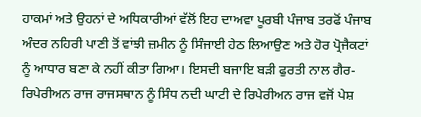ਹਾਕਮਾਂ ਅਤੇ ਉਹਨਾਂ ਦੇ ਅਧਿਕਾਰੀਆਂ ਵੱਲੋਂ ਇਹ ਦਾਅਵਾ ਪੂਰਬੀ ਪੰਜਾਬ ਤਰਫੋਂ ਪੰਜਾਬ ਅੰਦਰ ਨਹਿਰੀ ਪਾਣੀ ਤੋਂ ਵਾਂਝੀ ਜ਼ਮੀਨ ਨੂੰ ਸਿੰਜਾਈ ਹੇਠ ਲਿਆਉਣ ਅਤੇ ਹੋਰ ਪ੍ਰੋਜੈਕਟਾਂ ਨੂੰ ਆਧਾਰ ਬਣਾ ਕੇ ਨਹੀਂ ਕੀਤਾ ਗਿਆ। ਇਸਦੀ ਬਜਾਇ ਬੜੀ ਫੁਰਤੀ ਨਾਲ ਗੈਰ-ਰਿਪੇਰੀਅਨ ਰਾਜ ਰਾਜਸਥਾਨ ਨੂੰ ਸਿੰਧ ਨਦੀ ਘਾਟੀ ਦੇ ਰਿਪੇਰੀਅਨ ਰਾਜ ਵਜੋਂ ਪੇਸ਼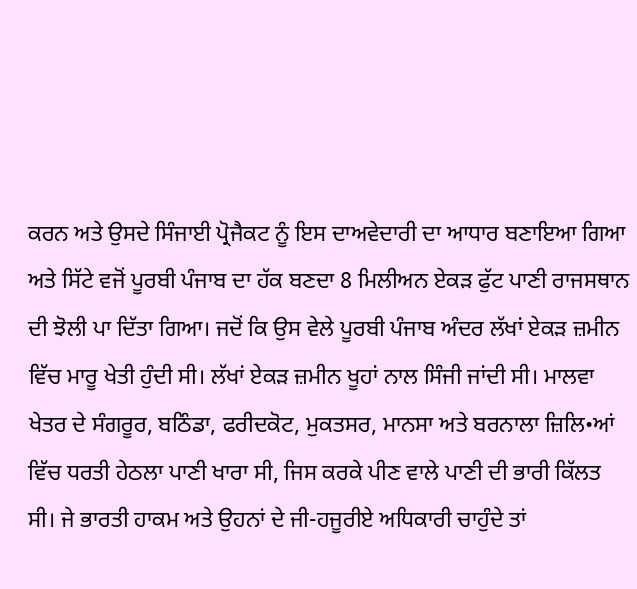ਕਰਨ ਅਤੇ ਉਸਦੇ ਸਿੰਜਾਈ ਪ੍ਰੋਜੈਕਟ ਨੂੰ ਇਸ ਦਾਅਵੇਦਾਰੀ ਦਾ ਆਧਾਰ ਬਣਾਇਆ ਗਿਆ ਅਤੇ ਸਿੱਟੇ ਵਜੋਂ ਪੂਰਬੀ ਪੰਜਾਬ ਦਾ ਹੱਕ ਬਣਦਾ 8 ਮਿਲੀਅਨ ਏਕੜ ਫੁੱਟ ਪਾਣੀ ਰਾਜਸਥਾਨ ਦੀ ਝੋਲੀ ਪਾ ਦਿੱਤਾ ਗਿਆ। ਜਦੋਂ ਕਿ ਉਸ ਵੇਲੇ ਪੂਰਬੀ ਪੰਜਾਬ ਅੰਦਰ ਲੱਖਾਂ ਏਕੜ ਜ਼ਮੀਨ ਵਿੱਚ ਮਾਰੂ ਖੇਤੀ ਹੁੰਦੀ ਸੀ। ਲੱਖਾਂ ਏਕੜ ਜ਼ਮੀਨ ਖੂਹਾਂ ਨਾਲ ਸਿੰਜੀ ਜਾਂਦੀ ਸੀ। ਮਾਲਵਾ ਖੇਤਰ ਦੇ ਸੰਗਰੂਰ, ਬਠਿੰਡਾ, ਫਰੀਦਕੋਟ, ਮੁਕਤਸਰ, ਮਾਨਸਾ ਅਤੇ ਬਰਨਾਲਾ ਜ਼ਿਲਿ•ਆਂ ਵਿੱਚ ਧਰਤੀ ਹੇਠਲਾ ਪਾਣੀ ਖਾਰਾ ਸੀ, ਜਿਸ ਕਰਕੇ ਪੀਣ ਵਾਲੇ ਪਾਣੀ ਦੀ ਭਾਰੀ ਕਿੱਲਤ ਸੀ। ਜੇ ਭਾਰਤੀ ਹਾਕਮ ਅਤੇ ਉਹਨਾਂ ਦੇ ਜੀ-ਹਜੂਰੀਏ ਅਧਿਕਾਰੀ ਚਾਹੁੰਦੇ ਤਾਂ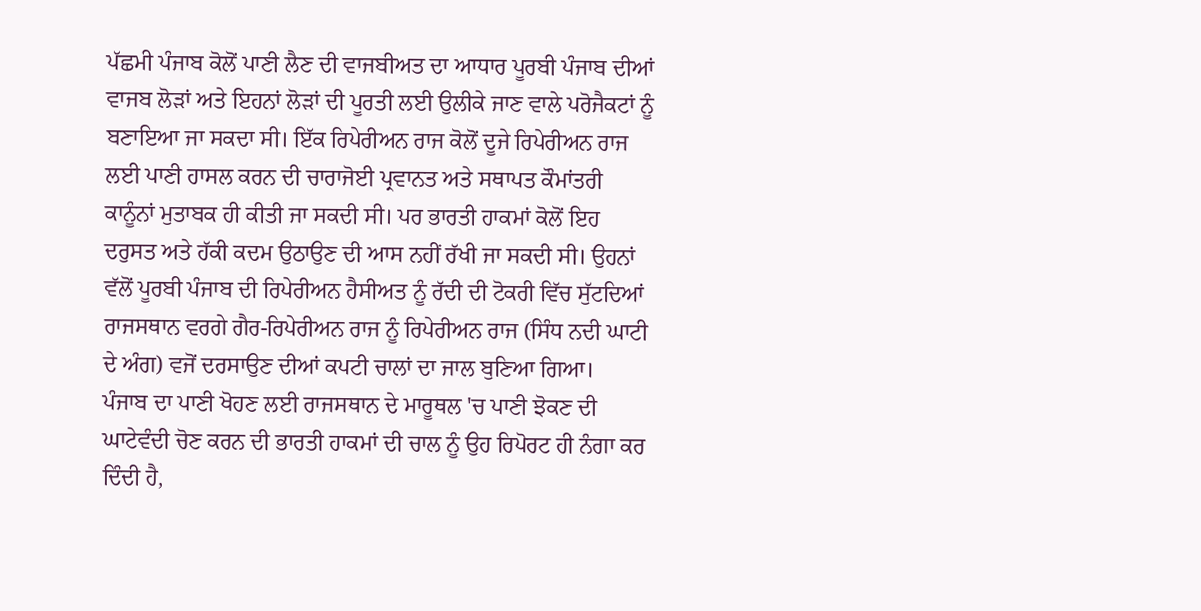ਪੱਛਮੀ ਪੰਜਾਬ ਕੋਲੋਂ ਪਾਣੀ ਲੈਣ ਦੀ ਵਾਜਬੀਅਤ ਦਾ ਆਧਾਰ ਪੂਰਬੀ ਪੰਜਾਬ ਦੀਆਂ ਵਾਜਬ ਲੋੜਾਂ ਅਤੇ ਇਹਨਾਂ ਲੋੜਾਂ ਦੀ ਪੂਰਤੀ ਲਈ ਉਲੀਕੇ ਜਾਣ ਵਾਲੇ ਪਰੋਜੈਕਟਾਂ ਨੂੰ ਬਣਾਇਆ ਜਾ ਸਕਦਾ ਸੀ। ਇੱਕ ਰਿਪੇਰੀਅਨ ਰਾਜ ਕੋਲੋਂ ਦੂਜੇ ਰਿਪੇਰੀਅਨ ਰਾਜ ਲਈ ਪਾਣੀ ਹਾਸਲ ਕਰਨ ਦੀ ਚਾਰਾਜੋਈ ਪ੍ਰਵਾਨਤ ਅਤੇ ਸਥਾਪਤ ਕੌਮਾਂਤਰੀ ਕਾਨੂੰਨਾਂ ਮੁਤਾਬਕ ਹੀ ਕੀਤੀ ਜਾ ਸਕਦੀ ਸੀ। ਪਰ ਭਾਰਤੀ ਹਾਕਮਾਂ ਕੋਲੋਂ ਇਹ ਦਰੁਸਤ ਅਤੇ ਹੱਕੀ ਕਦਮ ਉਠਾਉਣ ਦੀ ਆਸ ਨਹੀਂ ਰੱਖੀ ਜਾ ਸਕਦੀ ਸੀ। ਉਹਨਾਂ ਵੱਲੋਂ ਪੂਰਬੀ ਪੰਜਾਬ ਦੀ ਰਿਪੇਰੀਅਨ ਹੈਸੀਅਤ ਨੂੰ ਰੱਦੀ ਦੀ ਟੋਕਰੀ ਵਿੱਚ ਸੁੱਟਦਿਆਂ ਰਾਜਸਥਾਨ ਵਰਗੇ ਗੈਰ-ਰਿਪੇਰੀਅਨ ਰਾਜ ਨੂੰ ਰਿਪੇਰੀਅਨ ਰਾਜ (ਸਿੰਧ ਨਦੀ ਘਾਟੀ ਦੇ ਅੰਗ) ਵਜੋਂ ਦਰਸਾਉਣ ਦੀਆਂ ਕਪਟੀ ਚਾਲਾਂ ਦਾ ਜਾਲ ਬੁਣਿਆ ਗਿਆ।
ਪੰਜਾਬ ਦਾ ਪਾਣੀ ਖੋਹਣ ਲਈ ਰਾਜਸਥਾਨ ਦੇ ਮਾਰੂਥਲ 'ਚ ਪਾਣੀ ਝੋਕਣ ਦੀ ਘਾਟੇਵੰਦੀ ਚੋਣ ਕਰਨ ਦੀ ਭਾਰਤੀ ਹਾਕਮਾਂ ਦੀ ਚਾਲ ਨੂੰ ਉਹ ਰਿਪੋਰਟ ਹੀ ਨੰਗਾ ਕਰ ਦਿੰਦੀ ਹੈ,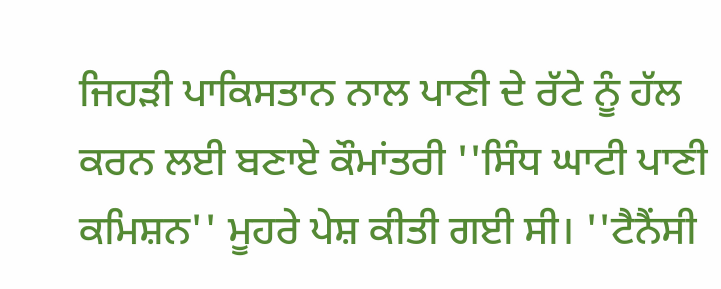ਜਿਹੜੀ ਪਾਕਿਸਤਾਨ ਨਾਲ ਪਾਣੀ ਦੇ ਰੱਟੇ ਨੂੰ ਹੱਲ ਕਰਨ ਲਈ ਬਣਾਏ ਕੌਮਾਂਤਰੀ ''ਸਿੰਧ ਘਾਟੀ ਪਾਣੀ ਕਮਿਸ਼ਨ'' ਮੂਹਰੇ ਪੇਸ਼ ਕੀਤੀ ਗਈ ਸੀ। ''ਟੈਨੈਂਸੀ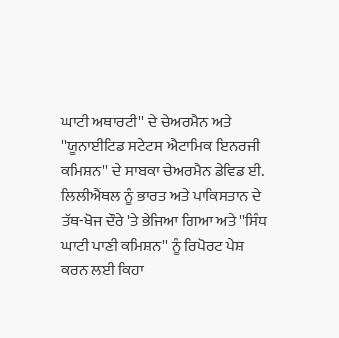ਘਾਟੀ ਅਥਾਰਟੀ'' ਦੇ ਚੇਅਰਮੈਨ ਅਤੇ ''ਯੂਨਾਈਟਿਡ ਸਟੇਟਸ ਐਟਾਮਿਕ ਇਨਰਜੀ ਕਮਿਸ਼ਨ'' ਦੇ ਸਾਬਕਾ ਚੇਅਰਮੈਨ ਡੇਵਿਡ ਈ. ਲਿਲੀਐਂਥਲ ਨੂੰ ਭਾਰਤ ਅਤੇ ਪਾਕਿਸਤਾਨ ਦੇ ਤੱਥ-ਖੋਜ ਦੌਰੇ 'ਤੇ ਭੇਜਿਆ ਗਿਆ ਅਤੇ ''ਸਿੰਧ ਘਾਟੀ ਪਾਣੀ ਕਮਿਸ਼ਨ'' ਨੂੰ ਰਿਪੋਰਟ ਪੇਸ਼ ਕਰਨ ਲਈ ਕਿਹਾ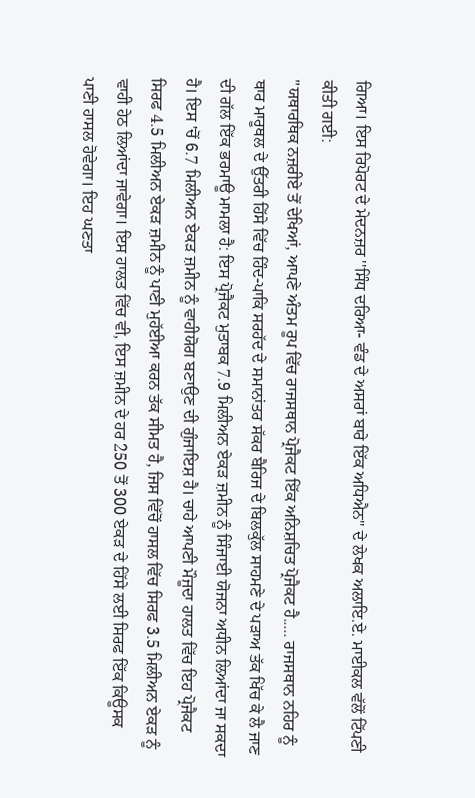ਗਿਆ। ਇਸ ਰਿਪੋਰਟ ਦੇ ਮੇਦਨਜ਼ਰ ''ਸਿੰਧ ਦਰਿਆ- ਵੰਡ ਦੇ ਅਸਰਾਂ ਬਾਰੇ ਇੱਕ ਅਧਿਐਨ'' ਦੇ ਲੇਖਕ ਅਲਾਇ.ਏ. ਮਾਈਕਲ ਵੱਲੋਂ ਟਿੱਪਣੀ ਕੀਤੀ ਗਈ:
''ਯਥਾਰਥਿਕ ਨਜ਼ਰੀਏ ਤੋਂ ਦੇਖਿਆਂ, ਆਪਣੇ ਅੰਤਮ ਰੂਪ ਵਿੱਚ ਰਾਜਸਥਾਨ ਪ੍ਰੋਜੈਕਟ ਇੱਕ ਅਨਿਸ਼ਚਿਤ ਪ੍ਰੋਜੈਕਟ ਹੈ..... ਰਾਜਸਥਾਨ ਨਹਿਰ ਨੂੰ ਥਾਰ ਮਾਰੂਥਲ ਦੇ ਉੱਤਰੀ ਹਿੱਸੇ ਵਿੱਚ ਹਿੰਦ-ਪਾਕਿ ਸਰਹੱਦ ਦੇ ਸਮਾਨਾਂਤਰ ਸੱਕਰ ਬੈਰਿਜ ਦੇ ਬਿਲਕੁੱਲ ਸਾਹਮਣੇ ਦੇ ਪੜਾਅ ਤੱਕ ਖਿੱਚ ਕੇ ਲੈ ਜਾਣ ਦੀ ਗੱਲ ਇੱਕ ਭਰਮਾਊ ਮਾਮਲਾ ਹੈ: ਇਸ ਪ੍ਰੋਜੈਕਟ ਮੁਤਾਬਕ 7.9 ਮਿਲੀਅਨ ਏਕੜ ਜ਼ਮੀਨ ਨੂੰ ਸਿੰਜਾਈ ਯੋਜਨਾ ਅਧੀਨ ਲਿਆਂਦਾ ਜਾ ਸਕਦਾ ਹੈ। ਇਸ 'ਚੋਂ 6.7 ਮਿਲੀਅਨ ਏਕੜ ਜ਼ਮੀਨ ਨੂੰ ਵਾਹੀਯੋਗ ਬਣਾਉਣ ਦੀ ਗੁੰਜਾਇਸ਼ ਹੈ। ਚਾਹੇ ਆਪਣੀ ਮੌਜੂਦਾ ਹਾਲਤ ਵਿੱਚ ਇਹ ਪ੍ਰੋਜੈਕਟ ਸਿਰਫ 4.5 ਮਿਲੀਅਨ ਏਕੜ ਜ਼ਮੀਨ ਨੂੰ ਪਾਣੀ ਮੁਹੱਈਆ ਕਰਨ ਤੱਕ ਸੀਮਤ ਹੈ, ਜਿਸ ਵਿੱਚੋਂ ਹਾਸਲ ਵਿੱਚ ਸਿਰਫ 3.5 ਮਿਲੀਅਨ ਏਕੜ ਨੂੰ ਵਾਹੀ ਹੇਠ ਲਿਆਂਦਾ ਜਾਵੇਗਾ। ਇਸ ਹਾਲਤ ਵਿੱਚ ਵੀ, ਇਸ ਜ਼ਮੀਨ ਦੇ ਹਰ 250 ਤੋਂ 300 ਏਕੜ ਦੇ ਹਿੱਸੇ ਲਈ ਸਿਰਫ ਇੱਕ ਕਿਊਸਕ ਪਾਣੀ ਹਾਸਲ ਹੋਵੇਗਾ। ਇਹ ਘਣਤਾ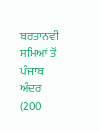ਬਰਤਾਨਵੀ ਸਮਿਆਂ ਤੋਂ ਪੰਜਾਬ ਅੰਦਰ (200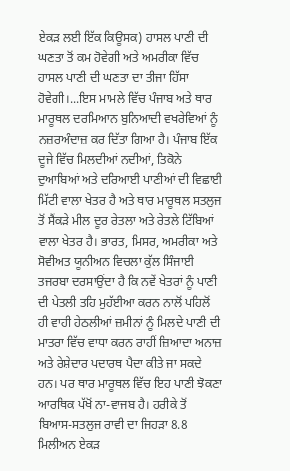ਏਕੜ ਲਈ ਇੱਕ ਕਿਊਸਕ) ਹਾਸਲ ਪਾਣੀ ਦੀ ਘਣਤਾ ਤੋਂ ਕਮ ਹੋਵੇਗੀ ਅਤੇ ਅਮਰੀਕਾ ਵਿੱਚ ਹਾਸਲ ਪਾਣੀ ਦੀ ਘਣਤਾ ਦਾ ਤੀਜਾ ਹਿੱਸਾ ਹੋਵੇਗੀ।...ਇਸ ਮਾਮਲੇ ਵਿੱਚ ਪੰਜਾਬ ਅਤੇ ਥਾਰ ਮਾਰੂਥਲ ਦਰਮਿਆਨ ਬੁਨਿਆਦੀ ਵਖਰੇਵਿਆਂ ਨੂੰ ਨਜ਼ਰਅੰਦਾਜ਼ ਕਰ ਦਿੱਤਾ ਗਿਆ ਹੈ। ਪੰਜਾਬ ਇੱਕ ਦੂਜੇ ਵਿੱਚ ਮਿਲਦੀਆਂ ਨਦੀਆਂ, ਤਿਕੋਨੇ ਦੁਆਬਿਆਂ ਅਤੇ ਦਰਿਆਈ ਪਾਣੀਆਂ ਦੀ ਵਿਛਾਈ ਮਿੱਟੀ ਵਾਲਾ ਖੇਤਰ ਹੈ ਅਤੇ ਥਾਰ ਮਾਰੂਥਲ ਸਤਲੁਜ ਤੋਂ ਸੈਂਕੜੇ ਮੀਲ ਦੂਰ ਰੇਤਲਾ ਅਤੇ ਰੇਤਲੇ ਟਿੱਬਿਆਂ ਵਾਲਾ ਖੇਤਰ ਹੈ। ਭਾਰਤ, ਮਿਸਰ, ਅਮਰੀਕਾ ਅਤੇ ਸੋਵੀਅਤ ਯੂਨੀਅਨ ਵਿਚਲਾ ਕੁੱਲ ਸਿੰਜਾਈ ਤਜਰਬਾ ਦਰਸਾਉਂਦਾ ਹੈ ਕਿ ਨਵੇਂ ਖੇਤਰਾਂ ਨੂੰ ਪਾਣੀ ਦੀ ਪੇਤਲੀ ਤਹਿ ਮੁਹੱਈਆ ਕਰਨ ਨਾਲੋਂ ਪਹਿਲੋਂ ਹੀ ਵਾਹੀ ਹੇਠਲੀਆਂ ਜ਼ਮੀਨਾਂ ਨੂੰ ਮਿਲਦੇ ਪਾਣੀ ਦੀ ਮਾਤਰਾ ਵਿੱਚ ਵਾਧਾ ਕਰਨ ਰਾਹੀਂ ਜ਼ਿਆਦਾ ਅਨਾਜ਼ ਅਤੇ ਰੇਸ਼ੇਦਾਰ ਪਦਾਰਥ ਪੈਦਾ ਕੀਤੇ ਜਾ ਸਕਦੇ ਹਨ। ਪਰ ਥਾਰ ਮਾਰੂਥਲ ਵਿੱਚ ਇਹ ਪਾਣੀ ਝੋਕਣਾ ਆਰਥਿਕ ਪੱਖੋਂ ਨਾ-ਵਾਜਬ ਹੈ। ਹਰੀਕੇ ਤੋਂ ਬਿਆਸ-ਸਤਲੁਜ ਰਾਵੀ ਦਾ ਜਿਹੜਾ 8.8 ਮਿਲੀਅਨ ਏਕੜ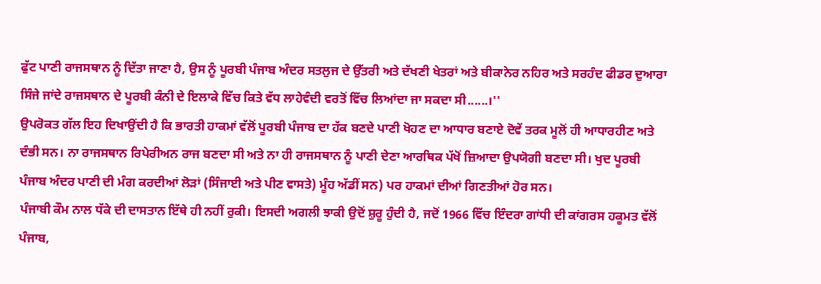ਫੁੱਟ ਪਾਣੀ ਰਾਜਸਥਾਨ ਨੂੰ ਦਿੱਤਾ ਜਾਣਾ ਹੈ, ਉਸ ਨੂੰ ਪੂਰਬੀ ਪੰਜਾਬ ਅੰਦਰ ਸਤਲੁਜ ਦੇ ਉੱਤਰੀ ਅਤੇ ਦੱਖਣੀ ਖੇਤਰਾਂ ਅਤੇ ਬੀਕਾਨੇਰ ਨਹਿਰ ਅਤੇ ਸਰਹੰਦ ਫੀਡਰ ਦੁਆਰਾ ਸਿੰਜੇ ਜਾਂਦੇ ਰਾਜਸਥਾਨ ਦੇ ਪੂਰਬੀ ਕੰਨੀ ਦੇ ਇਲਾਕੇ ਵਿੱਚ ਕਿਤੇ ਵੱਧ ਲਾਹੇਵੰਦੀ ਵਰਤੋਂ ਵਿੱਚ ਲਿਆਂਦਾ ਜਾ ਸਕਦਾ ਸੀ......।''
ਉਪਰੋਕਤ ਗੱਲ ਇਹ ਦਿਖਾਉਂਦੀ ਹੈ ਕਿ ਭਾਰਤੀ ਹਾਕਮਾਂ ਵੱਲੋਂ ਪੂਰਬੀ ਪੰਜਾਬ ਦਾ ਹੱਕ ਬਣਦੇ ਪਾਣੀ ਖੋਹਣ ਦਾ ਆਧਾਰ ਬਣਾਏ ਦੋਵੇਂ ਤਰਕ ਮੂਲੋਂ ਹੀ ਆਧਾਰਹੀਣ ਅਤੇ ਦੰਭੀ ਸਨ। ਨਾ ਰਾਜਸਥਾਨ ਰਿਪੇਰੀਅਨ ਰਾਜ ਬਣਦਾ ਸੀ ਅਤੇ ਨਾ ਹੀ ਰਾਜਸਥਾਨ ਨੂੰ ਪਾਣੀ ਦੇਣਾ ਆਰਥਿਕ ਪੱਖੋਂ ਜ਼ਿਆਦਾ ਉਪਯੋਗੀ ਬਣਦਾ ਸੀ। ਖੁਦ ਪੂਰਬੀ ਪੰਜਾਬ ਅੰਦਰ ਪਾਣੀ ਦੀ ਮੰਗ ਕਰਦੀਆਂ ਲੋੜਾਂ (ਸਿੰਜਾਈ ਅਤੇ ਪੀਣ ਵਾਸਤੇ) ਮੂੰਹ ਅੱਡੀਂ ਸਨ) ਪਰ ਹਾਕਮਾਂ ਦੀਆਂ ਗਿਣਤੀਆਂ ਹੋਰ ਸਨ।
ਪੰਜਾਬੀ ਕੌਮ ਨਾਲ ਧੱਕੇ ਦੀ ਦਾਸਤਾਨ ਇੱਥੇ ਹੀ ਨਹੀਂ ਰੁਕੀ। ਇਸਦੀ ਅਗਲੀ ਝਾਕੀ ਉਦੋਂ ਸ਼ੁਰੂ ਹੁੰਦੀ ਹੈ, ਜਦੋਂ 1966 ਵਿੱਚ ਇੰਦਰਾ ਗਾਂਧੀ ਦੀ ਕਾਂਗਰਸ ਹਕੂਮਤ ਵੱਲੋਂ ਪੰਜਾਬ,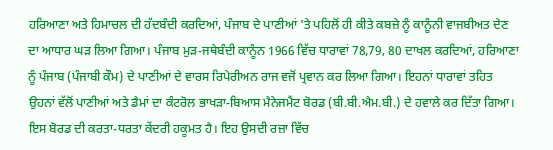ਹਰਿਆਣਾ ਅਤੇ ਹਿਮਾਚਲ ਦੀ ਹੱਦਬੰਦੀ ਕਰਦਿਆਂ, ਪੰਜਾਬ ਦੇ ਪਾਣੀਆਂ 'ਤੇ ਪਹਿਲੋਂ ਹੀ ਕੀਤੇ ਕਬਜ਼ੇ ਨੂੰ ਕਾਨੂੰਨੀ ਵਾਜਬੀਅਤ ਦੇਣ ਦਾ ਆਧਾਰ ਘੜ ਲਿਆ ਗਿਆ। ਪੰਜਾਬ ਮੁੜ-ਜਥੇਬੰਦੀ ਕਾਨੂੰਨ 1966 ਵਿੱਚ ਧਾਰਾਵਾਂ 78,79, 80 ਦਾਖਲ ਕਰਦਿਆਂ, ਹਰਿਆਣਾ ਨੂੰ ਪੰਜਾਬ (ਪੰਜਾਬੀ ਕੌਮ) ਦੇ ਪਾਣੀਆਂ ਦੇ ਵਾਰਸ ਰਿਪੇਰੀਅਨ ਰਾਜ ਵਜੋਂ ਪ੍ਰਵਾਨ ਕਰ ਲਿਆ ਗਿਆ। ਇਹਨਾਂ ਧਾਰਾਵਾਂ ਤਹਿਤ ਉਹਨਾਂ ਵੱਲੋਂ ਪਾਣੀਆਂ ਅਤੇ ਡੈਮਾਂ ਦਾ ਕੰਟਰੋਲ ਭਾਖੜਾ-ਬਿਆਸ ਮੈਨੇਜਮੈਂਟ ਬੋਰਡ (ਬੀ.ਬੀ.ਐਮ.ਬੀ.) ਦੇ ਹਵਾਲੇ ਕਰ ਦਿੱਤਾ ਗਿਆ। ਇਸ ਬੋਰਡ ਦੀ ਕਰਤਾ-ਧਰਤਾ ਕੇਂਦਰੀ ਹਕੂਮਤ ਹੈ। ਇਹ ਉਸਦੀ ਰਜ਼ਾ ਵਿੱਚ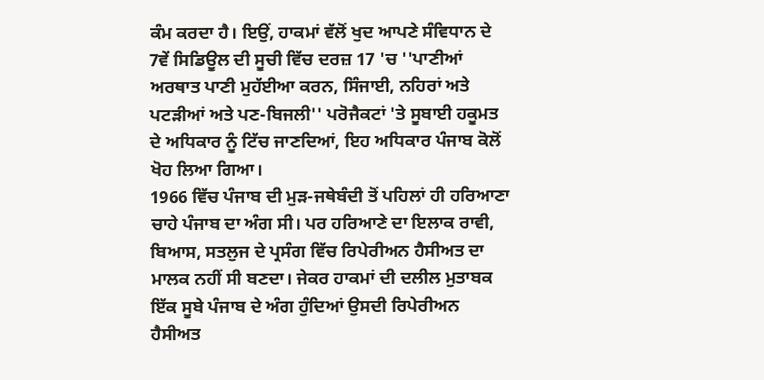ਕੰਮ ਕਰਦਾ ਹੈ। ਇਉਂ, ਹਾਕਮਾਂ ਵੱਲੋਂ ਖੁਦ ਆਪਣੇ ਸੰਵਿਧਾਨ ਦੇ 7ਵੇਂ ਸਿਡਿਊਲ ਦੀ ਸੂਚੀ ਵਿੱਚ ਦਰਜ਼ 17 'ਚ ''ਪਾਣੀਆਂ ਅਰਥਾਤ ਪਾਣੀ ਮੁਹੱਈਆ ਕਰਨ, ਸਿੰਜਾਈ, ਨਹਿਰਾਂ ਅਤੇ ਪਟੜੀਆਂ ਅਤੇ ਪਣ-ਬਿਜਲੀ'' ਪਰੋਜੈਕਟਾਂ 'ਤੇ ਸੂਬਾਈ ਹਕੂਮਤ ਦੇ ਅਧਿਕਾਰ ਨੂੰ ਟਿੱਚ ਜਾਣਦਿਆਂ, ਇਹ ਅਧਿਕਾਰ ਪੰਜਾਬ ਕੋਲੋਂ ਖੋਹ ਲਿਆ ਗਿਆ।
1966 ਵਿੱਚ ਪੰਜਾਬ ਦੀ ਮੁੜ-ਜਥੇਬੰਦੀ ਤੋਂ ਪਹਿਲਾਂ ਹੀ ਹਰਿਆਣਾ ਚਾਹੇ ਪੰਜਾਬ ਦਾ ਅੰਗ ਸੀ। ਪਰ ਹਰਿਆਣੇ ਦਾ ਇਲਾਕ ਰਾਵੀ, ਬਿਆਸ, ਸਤਲੁਜ ਦੇ ਪ੍ਰਸੰਗ ਵਿੱਚ ਰਿਪੇਰੀਅਨ ਹੈਸੀਅਤ ਦਾ ਮਾਲਕ ਨਹੀਂ ਸੀ ਬਣਦਾ। ਜੇਕਰ ਹਾਕਮਾਂ ਦੀ ਦਲੀਲ ਮੁਤਾਬਕ ਇੱਕ ਸੂਬੇ ਪੰਜਾਬ ਦੇ ਅੰਗ ਹੁੰਦਿਆਂ ਉਸਦੀ ਰਿਪੇਰੀਅਨ ਹੈਸੀਅਤ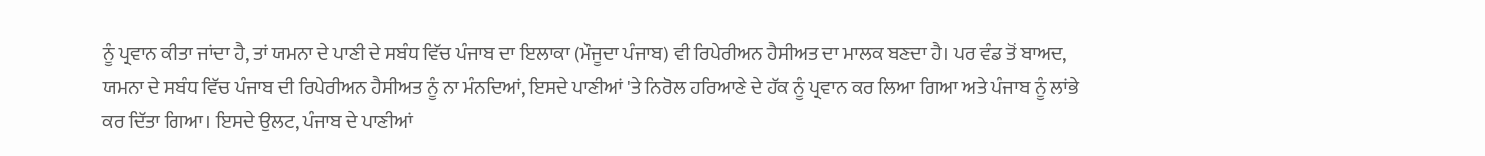ਨੂੰ ਪ੍ਰਵਾਨ ਕੀਤਾ ਜਾਂਦਾ ਹੈ, ਤਾਂ ਯਮਨਾ ਦੇ ਪਾਣੀ ਦੇ ਸਬੰਧ ਵਿੱਚ ਪੰਜਾਬ ਦਾ ਇਲਾਕਾ (ਮੌਜੂਦਾ ਪੰਜਾਬ) ਵੀ ਰਿਪੇਰੀਅਨ ਹੈਸੀਅਤ ਦਾ ਮਾਲਕ ਬਣਦਾ ਹੈ। ਪਰ ਵੰਡ ਤੋਂ ਬਾਅਦ, ਯਮਨਾ ਦੇ ਸਬੰਧ ਵਿੱਚ ਪੰਜਾਬ ਦੀ ਰਿਪੇਰੀਅਨ ਹੈਸੀਅਤ ਨੂੰ ਨਾ ਮੰਨਦਿਆਂ, ਇਸਦੇ ਪਾਣੀਆਂ 'ਤੇ ਨਿਰੋਲ ਹਰਿਆਣੇ ਦੇ ਹੱਕ ਨੂੰ ਪ੍ਰਵਾਨ ਕਰ ਲਿਆ ਗਿਆ ਅਤੇ ਪੰਜਾਬ ਨੂੰ ਲਾਂਭੇ ਕਰ ਦਿੱਤਾ ਗਿਆ। ਇਸਦੇ ਉਲਟ, ਪੰਜਾਬ ਦੇ ਪਾਣੀਆਂ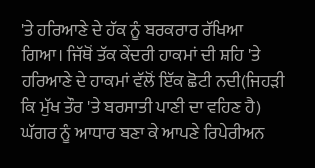'ਤੇ ਹਰਿਆਣੇ ਦੇ ਹੱਕ ਨੂੰ ਬਰਕਰਾਰ ਰੱਖਿਆ ਗਿਆ। ਜਿੱਥੋਂ ਤੱਕ ਕੇਂਦਰੀ ਹਾਕਮਾਂ ਦੀ ਸ਼ਹਿ 'ਤੇ ਹਰਿਆਣੇ ਦੇ ਹਾਕਮਾਂ ਵੱਲੋਂ ਇੱਕ ਛੋਟੀ ਨਦੀ(ਜਿਹੜੀ ਕਿ ਮੁੱਖ ਤੌਰ 'ਤੇ ਬਰਸਾਤੀ ਪਾਣੀ ਦਾ ਵਹਿਣ ਹੈ) ਘੱਗਰ ਨੂੰ ਆਧਾਰ ਬਣਾ ਕੇ ਆਪਣੇ ਰਿਪੇਰੀਅਨ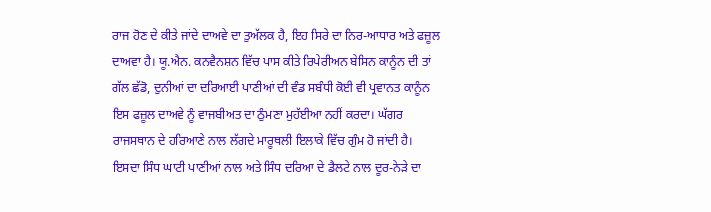ਰਾਜ ਹੋਣ ਦੇ ਕੀਤੇ ਜਾਂਦੇ ਦਾਅਵੇ ਦਾ ਤੁਅੱਲਕ ਹੈ, ਇਹ ਸਿਰੇ ਦਾ ਨਿਰ-ਆਧਾਰ ਅਤੇ ਫਜ਼ੂਲ ਦਾਅਵਾ ਹੈ। ਯੂ.ਐਨ. ਕਨਵੈਨਸ਼ਨ ਵਿੱਚ ਪਾਸ ਕੀਤੇ ਰਿਪੇਰੀਅਨ ਬੇਸਿਨ ਕਾਨੂੰਨ ਦੀ ਤਾਂ ਗੱਲ ਛੱਡੋ, ਦੁਨੀਆਂ ਦਾ ਦਰਿਆਈ ਪਾਣੀਆਂ ਦੀ ਵੰਡ ਸਬੰਧੀ ਕੋਈ ਵੀ ਪ੍ਰਵਾਨਤ ਕਾਨੂੰਨ ਇਸ ਫਜ਼ੂਲ ਦਾਅਵੇ ਨੂੰ ਵਾਜਬੀਅਤ ਦਾ ਠੁੰਮਣਾ ਮੁਹੱਈਆ ਨਹੀਂ ਕਰਦਾ। ਘੱਗਰ ਰਾਜਸਥਾਨ ਦੇ ਹਰਿਆਣੇ ਨਾਲ ਲੱਗਦੇ ਮਾਰੂਥਲੀ ਇਲਾਕੇ ਵਿੱਚ ਗੁੰਮ ਹੋ ਜਾਂਦੀ ਹੈ। ਇਸਦਾ ਸਿੰਧ ਘਾਟੀ ਪਾਣੀਆਂ ਨਾਲ ਅਤੇ ਸਿੰਧ ਦਰਿਆ ਦੇ ਡੈਲਟੇ ਨਾਲ ਦੂਰ-ਨੇੜੇ ਦਾ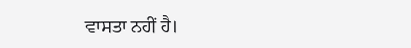ਵਾਸਤਾ ਨਹੀਂ ਹੈ।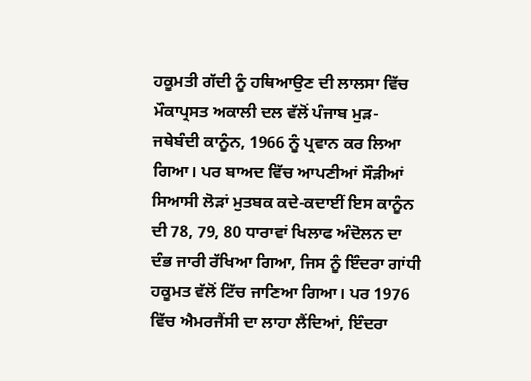ਹਕੂਮਤੀ ਗੱਦੀ ਨੂੰ ਹਥਿਆਉਣ ਦੀ ਲਾਲਸਾ ਵਿੱਚ ਮੌਕਾਪ੍ਰਸਤ ਅਕਾਲੀ ਦਲ ਵੱਲੋਂ ਪੰਜਾਬ ਮੁੜ-ਜਥੇਬੰਦੀ ਕਾਨੂੰਨ, 1966 ਨੂੰ ਪ੍ਰਵਾਨ ਕਰ ਲਿਆ ਗਿਆ। ਪਰ ਬਾਅਦ ਵਿੱਚ ਆਪਣੀਆਂ ਸੌੜੀਆਂ ਸਿਆਸੀ ਲੋੜਾਂ ਮੁਤਬਕ ਕਦੇ-ਕਦਾਈਂ ਇਸ ਕਾਨੂੰਨ ਦੀ 78, 79, 80 ਧਾਰਾਵਾਂ ਖਿਲਾਫ ਅੰਦੋਲਨ ਦਾ ਦੰਭ ਜਾਰੀ ਰੱਖਿਆ ਗਿਆ, ਜਿਸ ਨੂੰ ਇੰਦਰਾ ਗਾਂਧੀ ਹਕੂਮਤ ਵੱਲੋਂ ਟਿੱਚ ਜਾਣਿਆ ਗਿਆ। ਪਰ 1976 ਵਿੱਚ ਐਮਰਜੈਂਸੀ ਦਾ ਲਾਹਾ ਲੈਂਦਿਆਂ, ਇੰਦਰਾ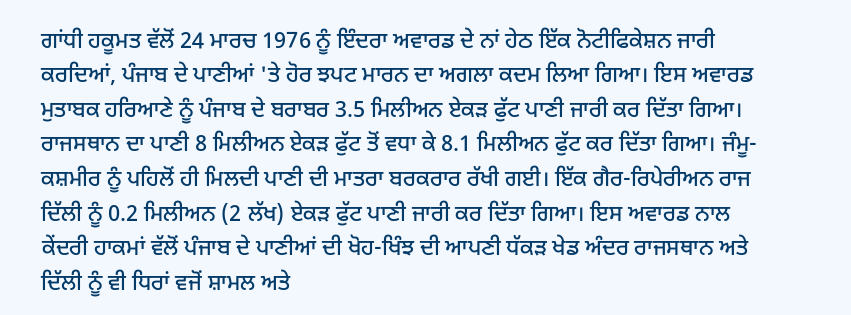ਗਾਂਧੀ ਹਕੂਮਤ ਵੱਲੋਂ 24 ਮਾਰਚ 1976 ਨੂੰ ਇੰਦਰਾ ਅਵਾਰਡ ਦੇ ਨਾਂ ਹੇਠ ਇੱਕ ਨੋਟੀਫਿਕੇਸ਼ਨ ਜਾਰੀ ਕਰਦਿਆਂ, ਪੰਜਾਬ ਦੇ ਪਾਣੀਆਂ 'ਤੇ ਹੋਰ ਝਪਟ ਮਾਰਨ ਦਾ ਅਗਲਾ ਕਦਮ ਲਿਆ ਗਿਆ। ਇਸ ਅਵਾਰਡ ਮੁਤਾਬਕ ਹਰਿਆਣੇ ਨੂੰ ਪੰਜਾਬ ਦੇ ਬਰਾਬਰ 3.5 ਮਿਲੀਅਨ ਏਕੜ ਫੁੱਟ ਪਾਣੀ ਜਾਰੀ ਕਰ ਦਿੱਤਾ ਗਿਆ। ਰਾਜਸਥਾਨ ਦਾ ਪਾਣੀ 8 ਮਿਲੀਅਨ ਏਕੜ ਫੁੱਟ ਤੋਂ ਵਧਾ ਕੇ 8.1 ਮਿਲੀਅਨ ਫੁੱਟ ਕਰ ਦਿੱਤਾ ਗਿਆ। ਜੰਮੂ-ਕਸ਼ਮੀਰ ਨੂੰ ਪਹਿਲੋਂ ਹੀ ਮਿਲਦੀ ਪਾਣੀ ਦੀ ਮਾਤਰਾ ਬਰਕਰਾਰ ਰੱਖੀ ਗਈ। ਇੱਕ ਗੈਰ-ਰਿਪੇਰੀਅਨ ਰਾਜ ਦਿੱਲੀ ਨੂੰ 0.2 ਮਿਲੀਅਨ (2 ਲੱਖ) ਏਕੜ ਫੁੱਟ ਪਾਣੀ ਜਾਰੀ ਕਰ ਦਿੱਤਾ ਗਿਆ। ਇਸ ਅਵਾਰਡ ਨਾਲ ਕੇਂਦਰੀ ਹਾਕਮਾਂ ਵੱਲੋਂ ਪੰਜਾਬ ਦੇ ਪਾਣੀਆਂ ਦੀ ਖੋਹ-ਖਿੰਝ ਦੀ ਆਪਣੀ ਧੱਕੜ ਖੇਡ ਅੰਦਰ ਰਾਜਸਥਾਨ ਅਤੇ ਦਿੱਲੀ ਨੂੰ ਵੀ ਧਿਰਾਂ ਵਜੋਂ ਸ਼ਾਮਲ ਅਤੇ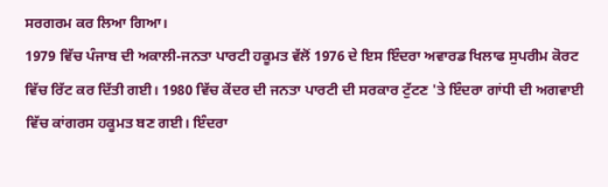ਸਰਗਰਮ ਕਰ ਲਿਆ ਗਿਆ।
1979 ਵਿੱਚ ਪੰਜਾਬ ਦੀ ਅਕਾਲੀ-ਜਨਤਾ ਪਾਰਟੀ ਹਕੂਮਤ ਵੱਲੋਂ 1976 ਦੇ ਇਸ ਇੰਦਰਾ ਅਵਾਰਡ ਖਿਲਾਫ ਸੁਪਰੀਮ ਕੋਰਟ ਵਿੱਚ ਰਿੱਟ ਕਰ ਦਿੱਤੀ ਗਈ। 1980 ਵਿੱਚ ਕੇਂਦਰ ਦੀ ਜਨਤਾ ਪਾਰਟੀ ਦੀ ਸਰਕਾਰ ਟੁੱਟਣ 'ਤੇ ਇੰਦਰਾ ਗਾਂਧੀ ਦੀ ਅਗਵਾਈ ਵਿੱਚ ਕਾਂਗਰਸ ਹਕੂਮਤ ਬਣ ਗਈ। ਇੰਦਰਾ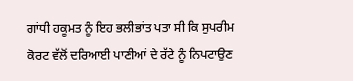ਗਾਂਧੀ ਹਕੂਮਤ ਨੂੰ ਇਹ ਭਲੀਭਾਂਤ ਪਤਾ ਸੀ ਕਿ ਸੁਪਰੀਮ ਕੋਰਟ ਵੱਲੋਂ ਦਰਿਆਈ ਪਾਣੀਆਂ ਦੇ ਰੱਟੇ ਨੂੰ ਨਿਪਟਾਉਣ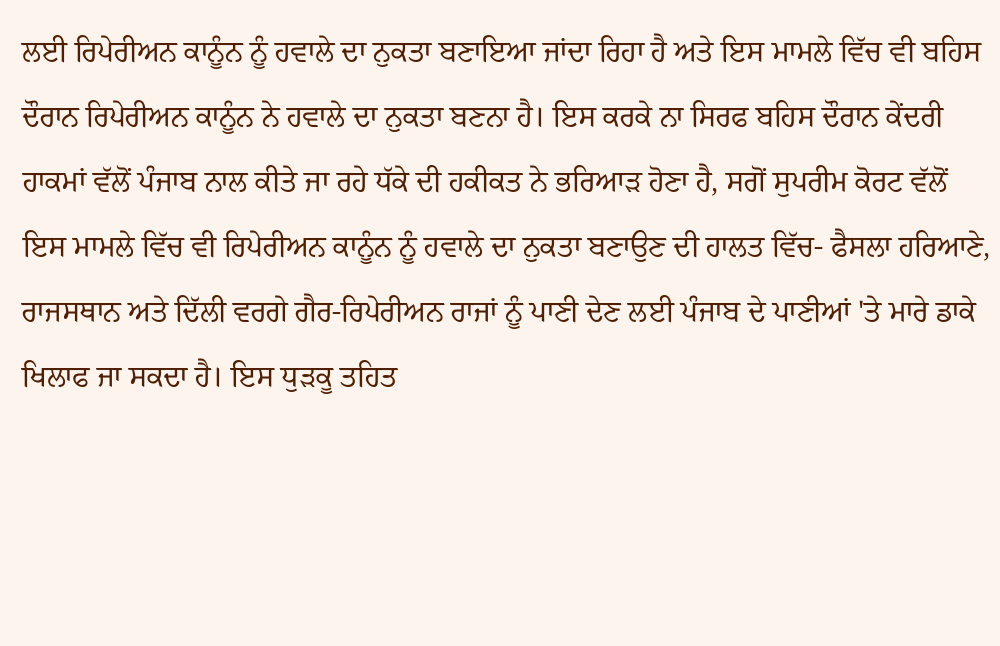ਲਈ ਰਿਪੇਰੀਅਨ ਕਾਨੂੰਨ ਨੂੰ ਹਵਾਲੇ ਦਾ ਨੁਕਤਾ ਬਣਾਇਆ ਜਾਂਦਾ ਰਿਹਾ ਹੈ ਅਤੇ ਇਸ ਮਾਮਲੇ ਵਿੱਚ ਵੀ ਬਹਿਸ ਦੌਰਾਨ ਰਿਪੇਰੀਅਨ ਕਾਨੂੰਨ ਨੇ ਹਵਾਲੇ ਦਾ ਨੁਕਤਾ ਬਣਨਾ ਹੈ। ਇਸ ਕਰਕੇ ਨਾ ਸਿਰਫ ਬਹਿਸ ਦੌਰਾਨ ਕੇਂਦਰੀ ਹਾਕਮਾਂ ਵੱਲੋਂ ਪੰਜਾਬ ਨਾਲ ਕੀਤੇ ਜਾ ਰਹੇ ਧੱਕੇ ਦੀ ਹਕੀਕਤ ਨੇ ਭਰਿਆੜ ਹੋਣਾ ਹੈ, ਸਗੋਂ ਸੁਪਰੀਮ ਕੋਰਟ ਵੱਲੋਂ ਇਸ ਮਾਮਲੇ ਵਿੱਚ ਵੀ ਰਿਪੇਰੀਅਨ ਕਾਨੂੰਨ ਨੂੰ ਹਵਾਲੇ ਦਾ ਨੁਕਤਾ ਬਣਾਉਣ ਦੀ ਹਾਲਤ ਵਿੱਚ- ਫੈਸਲਾ ਹਰਿਆਣੇ, ਰਾਜਸਥਾਨ ਅਤੇ ਦਿੱਲੀ ਵਰਗੇ ਗੈਰ-ਰਿਪੇਰੀਅਨ ਰਾਜਾਂ ਨੂੰ ਪਾਣੀ ਦੇਣ ਲਈ ਪੰਜਾਬ ਦੇ ਪਾਣੀਆਂ 'ਤੇ ਮਾਰੇ ਡਾਕੇ ਖਿਲਾਫ ਜਾ ਸਕਦਾ ਹੈ। ਇਸ ਧੁੜਕੂ ਤਹਿਤ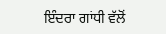ਇੰਦਰਾ ਗਾਂਧੀ ਵੱਲੋਂ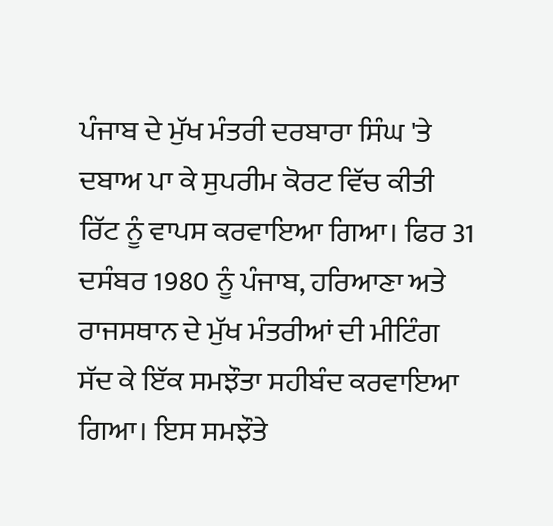ਪੰਜਾਬ ਦੇ ਮੁੱਖ ਮੰਤਰੀ ਦਰਬਾਰਾ ਸਿੰਘ 'ਤੇ ਦਬਾਅ ਪਾ ਕੇ ਸੁਪਰੀਮ ਕੋਰਟ ਵਿੱਚ ਕੀਤੀ ਰਿੱਟ ਨੂੰ ਵਾਪਸ ਕਰਵਾਇਆ ਗਿਆ। ਫਿਰ 31 ਦਸੰਬਰ 1980 ਨੂੰ ਪੰਜਾਬ, ਹਰਿਆਣਾ ਅਤੇ ਰਾਜਸਥਾਨ ਦੇ ਮੁੱਖ ਮੰਤਰੀਆਂ ਦੀ ਮੀਟਿੰਗ ਸੱਦ ਕੇ ਇੱਕ ਸਮਝੌਤਾ ਸਹੀਬੰਦ ਕਰਵਾਇਆ ਗਿਆ। ਇਸ ਸਮਝੌਤੇ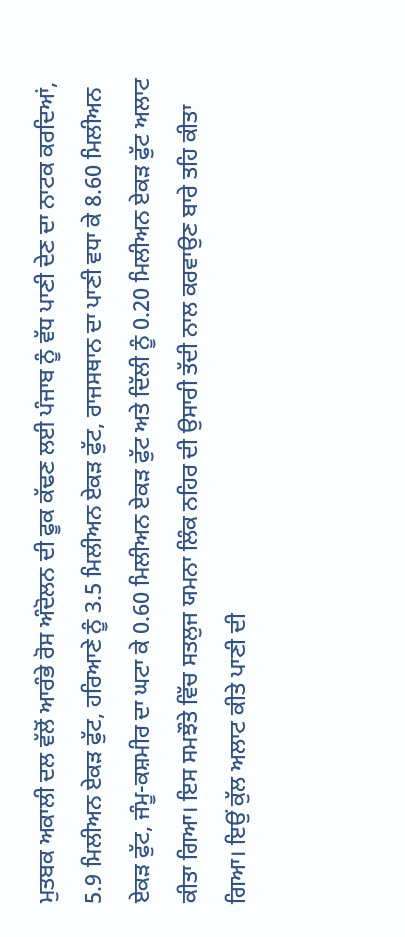ਮੁਤਬਕ ਅਕਾਲੀ ਦਲ ਵੱਲੋਂ ਆਰੰਭੇ ਰੋਸ ਅੰਦੋਲਨ ਦੀ ਫੂਕ ਕੱਢਣ ਲਈ ਪੰਜਾਬ ਨੂੰ ਵੱਧ ਪਾਣੀ ਦੇਣ ਦਾ ਨਾਟਕ ਕਰਦਿਆਂ, 5.9 ਮਿਲੀਅਨ ਏਕੜ ਫੁੱਟ, ਹਰਿਆਣੇ ਨੂੰ 3.5 ਮਿਲੀਅਨ ਏਕੜ ਫੁੱਟ, ਰਾਜਸਥਾਨ ਦਾ ਪਾਣੀ ਵਧਾ ਕੇ 8.60 ਮਿਲੀਅਨ ਏਕੜ ਫੁੱਟ, ਜੰਮੂ-ਕਸ਼ਮੀਰ ਦਾ ਘਟਾ ਕੇ 0.60 ਮਿਲੀਅਨ ਏਕੜ ਫੁੱਟ ਅਤੇ ਦਿੱਲੀ ਨੂੰ 0.20 ਮਿਲੀਅਨ ਏਕੜ ਫੁੱਟ ਅਲਾਟ ਕੀਤਾ ਗਿਆ। ਇਸ ਸਮਝੌਤੇ ਵਿੱਚ ਸਤਲੁਜ ਯਮਨਾ ਲਿੰਕ ਨਹਿਰ ਦੀ ਉਸਾਰੀ ਤੱਦੀ ਨਾਲ ਕਰਵਾਉਣ ਬਾਰੇ ਤਹਿ ਕੀਤਾ ਗਿਆ। ਇਉਂ ਕੁੱਲ ਅਲਾਟ ਕੀਤੇ ਪਾਣੀ ਦੀ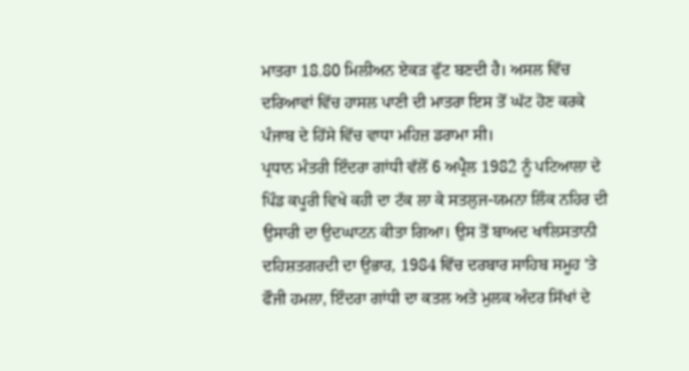ਮਾਤਰਾ 18.80 ਮਿਲੀਅਨ ਏਕੜ ਫੁੱਟ ਬਣਦੀ ਹੈ। ਅਸਲ ਵਿੱਚ ਦਰਿਆਵਾਂ ਵਿੱਚ ਹਾਸਲ ਪਾਣੀ ਦੀ ਮਾਤਰਾ ਇਸ ਤੋਂ ਘੱਟ ਹੋਣ ਕਰਕੇ ਪੰਜਾਬ ਦੇ ਹਿੱਸੇ ਵਿੱਚ ਵਾਧਾ ਮਹਿਜ਼ ਡਰਾਮਾ ਸੀ।
ਪ੍ਰਧਾਨ ਮੰਤਰੀ ਇੰਦਰਾ ਗਾਂਧੀ ਵੱਲੋਂ 6 ਅਪ੍ਰੈਲ 1982 ਨੂੰ ਪਟਿਆਲਾ ਦੇ ਪਿੰਡ ਕਪੂਰੀ ਵਿਖੇ ਕਹੀ ਦਾ ਟੱਕ ਲਾ ਕੇ ਸਤਲੁਜ-ਯਮਨਾ ਲਿੰਕ ਨਹਿਰ ਦੀ ਉਸਾਰੀ ਦਾ ਉਦਘਾਟਨ ਕੀਤਾ ਗਿਆ। ਉਸ ਤੋਂ ਬਾਅਦ ਖਾਲਿਸਤਾਨੀ ਦਹਿਸ਼ਤਗਰਦੀ ਦਾ ਉਭਾਰ, 1984 ਵਿੱਚ ਦਰਬਾਰ ਸਾਹਿਬ ਸਮੂਹ 'ਤੇ ਫੌਜੀ ਹਮਲਾ, ਇੰਦਰਾ ਗਾਂਧੀ ਦਾ ਕਤਲ ਅਤੇ ਮੁਲਕ ਅੰਦਰ ਸਿੱਖਾਂ ਦੇ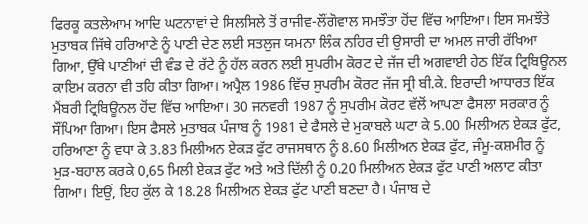ਫਿਰਕੂ ਕਤਲੇਆਮ ਆਦਿ ਘਟਨਾਵਾਂ ਦੇ ਸਿਲਸਿਲੇ ਤੋਂ ਰਾਜੀਵ-ਲੌਂਗੋਵਾਲ ਸਮਝੌਤਾ ਹੋਂਦ ਵਿੱਚ ਆਇਆ। ਇਸ ਸਮਝੌਤੇ ਮੁਤਾਬਕ ਜਿੱਥੇ ਹਰਿਆਣੇ ਨੂੰ ਪਾਣੀ ਦੇਣ ਲਈ ਸਤਲੁਜ ਯਮਨਾ ਲਿੰਕ ਨਹਿਰ ਦੀ ਉਸਾਰੀ ਦਾ ਅਮਲ ਜਾਰੀ ਰੱਖਿਆ ਗਿਆ, ਉੱਥੇ ਪਾਣੀਆਂ ਦੀ ਵੰਡ ਦੇ ਰੱਟੇ ਨੂੰ ਹੱਲ ਕਰਨ ਲਈ ਸੁਪਰੀਮ ਕੋਰਟ ਦੇ ਜੱਜ ਦੀ ਅਗਵਾਈ ਹੇਠ ਇੱਕ ਟ੍ਰਿਬਿਊਨਲ ਕਾਇਮ ਕਰਨਾ ਵੀ ਤਹਿ ਕੀਤਾ ਗਿਆ। ਅਪ੍ਰੈਲ 1986 ਵਿੱਚ ਸੁਪਰੀਮ ਕੋਰਟ ਜੱਜ ਸ੍ਰੀ ਬੀ.ਕੇ. ਇਰਾਦੀ ਆਧਾਰਤ ਇੱਕ ਮੈਂਬਰੀ ਟ੍ਰਿਬਿਊਨਲ ਹੋਂਦ ਵਿੱਚ ਆਇਆ। 30 ਜਨਵਰੀ 1987 ਨੂੰ ਸੁਪਰੀਮ ਕੋਰਟ ਵੱਲੋਂ ਆਪਣਾ ਫੈਸਲਾ ਸਰਕਾਰ ਨੂੰ ਸੌਂਪਿਆ ਗਿਆ। ਇਸ ਫੈਸਲੇ ਮੁਤਾਬਕ ਪੰਜਾਬ ਨੂੰ 1981 ਦੇ ਫੈਸਲੇ ਦੇ ਮੁਕਾਬਲੇ ਘਟਾ ਕੇ 5.00 ਮਿਲੀਅਨ ਏਕੜ ਫੁੱਟ, ਹਰਿਆਣਾ ਨੂੰ ਵਧਾ ਕੇ 3.83 ਮਿਲੀਅਨ ਏਕੜ ਫੁੱਟ ਰਾਜਸਥਾਨ ਨੂੰ 8.60 ਮਿਲੀਅਨ ਏਕੜ ਫੁੱਟ, ਜੰਮੂ-ਕਸ਼ਮੀਰ ਨੂੰ ਮੁੜ-ਬਹਾਲ ਕਰਕੇ 0,65 ਮਿਲੀ ਏਕੜ ਫੁੱਟ ਅਤੇ ਅਤੇ ਦਿੱਲੀ ਨੂੰ 0.20 ਮਿਲੀਅਨ ਏਕੜ ਫੁੱਟ ਪਾਣੀ ਅਲਾਟ ਕੀਤਾ ਗਿਆ। ਇਉਂ, ਇਹ ਕੁੱਲ ਕੇ 18.28 ਮਿਲੀਅਨ ਏਕੜ ਫੁੱਟ ਪਾਣੀ ਬਣਦਾ ਹੈ। ਪੰਜਾਬ ਦੇ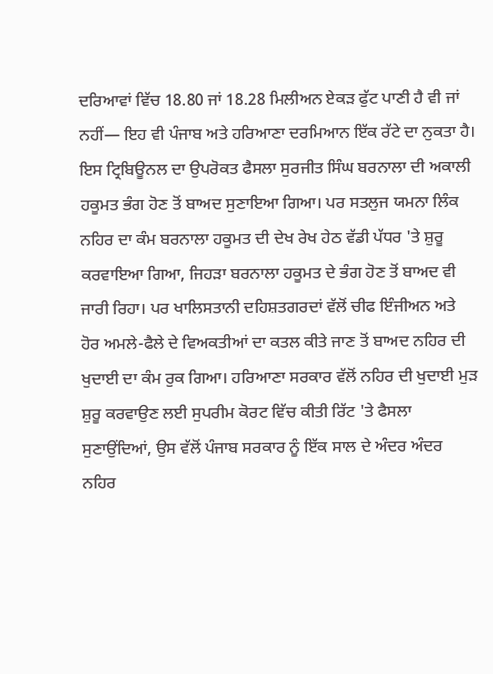ਦਰਿਆਵਾਂ ਵਿੱਚ 18.80 ਜਾਂ 18.28 ਮਿਲੀਅਨ ਏਕੜ ਫੁੱਟ ਪਾਣੀ ਹੈ ਵੀ ਜਾਂ ਨਹੀਂ— ਇਹ ਵੀ ਪੰਜਾਬ ਅਤੇ ਹਰਿਆਣਾ ਦਰਮਿਆਨ ਇੱਕ ਰੱਟੇ ਦਾ ਨੁਕਤਾ ਹੈ।
ਇਸ ਟ੍ਰਿਬਿਊਨਲ ਦਾ ਉਪਰੋਕਤ ਫੈਸਲਾ ਸੁਰਜੀਤ ਸਿੰਘ ਬਰਨਾਲਾ ਦੀ ਅਕਾਲੀ ਹਕੂਮਤ ਭੰਗ ਹੋਣ ਤੋਂ ਬਾਅਦ ਸੁਣਾਇਆ ਗਿਆ। ਪਰ ਸਤਲੁਜ ਯਮਨਾ ਲਿੰਕ ਨਹਿਰ ਦਾ ਕੰਮ ਬਰਨਾਲਾ ਹਕੂਮਤ ਦੀ ਦੇਖ ਰੇਖ ਹੇਠ ਵੱਡੀ ਪੱਧਰ 'ਤੇ ਸ਼ੁਰੂ ਕਰਵਾਇਆ ਗਿਆ, ਜਿਹੜਾ ਬਰਨਾਲਾ ਹਕੂਮਤ ਦੇ ਭੰਗ ਹੋਣ ਤੋਂ ਬਾਅਦ ਵੀ ਜਾਰੀ ਰਿਹਾ। ਪਰ ਖਾਲਿਸਤਾਨੀ ਦਹਿਸ਼ਤਗਰਦਾਂ ਵੱਲੋਂ ਚੀਫ ਇੰਜੀਅਨ ਅਤੇ ਹੋਰ ਅਮਲੇ-ਫੈਲੇ ਦੇ ਵਿਅਕਤੀਆਂ ਦਾ ਕਤਲ ਕੀਤੇ ਜਾਣ ਤੋਂ ਬਾਅਦ ਨਹਿਰ ਦੀ ਖੁਦਾਈ ਦਾ ਕੰਮ ਰੁਕ ਗਿਆ। ਹਰਿਆਣਾ ਸਰਕਾਰ ਵੱਲੋਂ ਨਹਿਰ ਦੀ ਖੁਦਾਈ ਮੁੜ ਸ਼ੁਰੂ ਕਰਵਾਉਣ ਲਈ ਸੁਪਰੀਮ ਕੋਰਟ ਵਿੱਚ ਕੀਤੀ ਰਿੱਟ 'ਤੇ ਫੈਸਲਾ ਸੁਣਾਉਂਦਿਆਂ, ਉਸ ਵੱਲੋਂ ਪੰਜਾਬ ਸਰਕਾਰ ਨੂੰ ਇੱਕ ਸਾਲ ਦੇ ਅੰਦਰ ਅੰਦਰ ਨਹਿਰ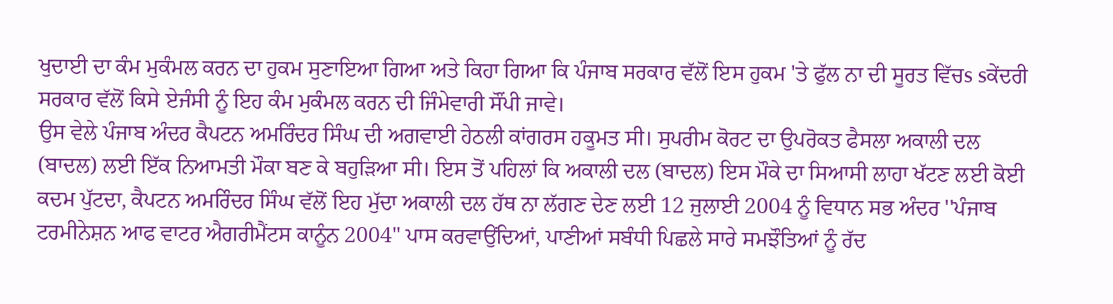ਖੁਦਾਈ ਦਾ ਕੰਮ ਮੁਕੰਮਲ ਕਰਨ ਦਾ ਹੁਕਮ ਸੁਣਾਇਆ ਗਿਆ ਅਤੇ ਕਿਹਾ ਗਿਆ ਕਿ ਪੰਜਾਬ ਸਰਕਾਰ ਵੱਲੋਂ ਇਸ ਹੁਕਮ 'ਤੇ ਫੁੱਲ ਨਾ ਦੀ ਸੂਰਤ ਵਿੱਚs sਕੇਂਦਰੀ ਸਰਕਾਰ ਵੱਲੋਂ ਕਿਸੇ ਏਜੰਸੀ ਨੂੰ ਇਹ ਕੰਮ ਮੁਕੰਮਲ ਕਰਨ ਦੀ ਜਿੰਮੇਵਾਰੀ ਸੌਂਪੀ ਜਾਵੇ।
ਉਸ ਵੇਲੇ ਪੰਜਾਬ ਅੰਦਰ ਕੈਪਟਨ ਅਮਰਿੰਦਰ ਸਿੰਘ ਦੀ ਅਗਵਾਈ ਹੇਠਲੀ ਕਾਂਗਰਸ ਹਕੂਮਤ ਸੀ। ਸੁਪਰੀਮ ਕੋਰਟ ਦਾ ਉਪਰੋਕਤ ਫੈਸਲਾ ਅਕਾਲੀ ਦਲ (ਬਾਦਲ) ਲਈ ਇੱਕ ਨਿਆਮਤੀ ਮੌਕਾ ਬਣ ਕੇ ਬਹੁੜਿਆ ਸੀ। ਇਸ ਤੋਂ ਪਹਿਲਾਂ ਕਿ ਅਕਾਲੀ ਦਲ (ਬਾਦਲ) ਇਸ ਮੌਕੇ ਦਾ ਸਿਆਸੀ ਲਾਹਾ ਖੱਟਣ ਲਈ ਕੋਈ ਕਦਮ ਪੁੱਟਦਾ, ਕੈਪਟਨ ਅਮਰਿੰਦਰ ਸਿੰਘ ਵੱਲੋਂ ਇਹ ਮੁੱਦਾ ਅਕਾਲੀ ਦਲ ਹੱਥ ਨਾ ਲੱਗਣ ਦੇਣ ਲਈ 12 ਜੁਲਾਈ 2004 ਨੂੰ ਵਿਧਾਨ ਸਭ ਅੰਦਰ ''ਪੰਜਾਬ ਟਰਮੀਨੇਸ਼ਨ ਆਫ ਵਾਟਰ ਐਗਰੀਮੈਂਟਸ ਕਾਨੂੰਨ 2004'' ਪਾਸ ਕਰਵਾਉਂਦਿਆਂ, ਪਾਣੀਆਂ ਸਬੰਧੀ ਪਿਛਲੇ ਸਾਰੇ ਸਮਝੌਤਿਆਂ ਨੂੰ ਰੱਦ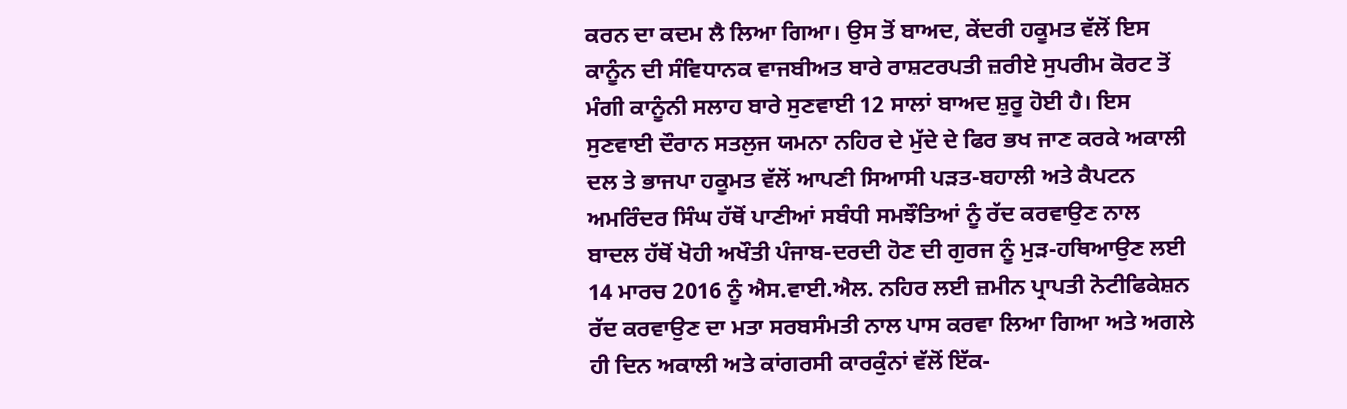ਕਰਨ ਦਾ ਕਦਮ ਲੈ ਲਿਆ ਗਿਆ। ਉਸ ਤੋਂ ਬਾਅਦ, ਕੇਂਦਰੀ ਹਕੂਮਤ ਵੱਲੋਂ ਇਸ ਕਾਨੂੰਨ ਦੀ ਸੰਵਿਧਾਨਕ ਵਾਜਬੀਅਤ ਬਾਰੇ ਰਾਸ਼ਟਰਪਤੀ ਜ਼ਰੀਏ ਸੁਪਰੀਮ ਕੋਰਟ ਤੋਂ ਮੰਗੀ ਕਾਨੂੰਨੀ ਸਲਾਹ ਬਾਰੇ ਸੁਣਵਾਈ 12 ਸਾਲਾਂ ਬਾਅਦ ਸ਼ੁਰੂ ਹੋਈ ਹੈ। ਇਸ ਸੁਣਵਾਈ ਦੌਰਾਨ ਸਤਲੁਜ ਯਮਨਾ ਨਹਿਰ ਦੇ ਮੁੱਦੇ ਦੇ ਫਿਰ ਭਖ ਜਾਣ ਕਰਕੇ ਅਕਾਲੀ ਦਲ ਤੇ ਭਾਜਪਾ ਹਕੂਮਤ ਵੱਲੋਂ ਆਪਣੀ ਸਿਆਸੀ ਪੜਤ-ਬਹਾਲੀ ਅਤੇ ਕੈਪਟਨ ਅਮਰਿੰਦਰ ਸਿੰਘ ਹੱਥੋਂ ਪਾਣੀਆਂ ਸਬੰਧੀ ਸਮਝੌਤਿਆਂ ਨੂੰ ਰੱਦ ਕਰਵਾਉਣ ਨਾਲ ਬਾਦਲ ਹੱਥੋਂ ਖੋਹੀ ਅਖੌਤੀ ਪੰਜਾਬ-ਦਰਦੀ ਹੋਣ ਦੀ ਗੁਰਜ ਨੂੰ ਮੁੜ-ਹਥਿਆਉਣ ਲਈ 14 ਮਾਰਚ 2016 ਨੂੰ ਐਸ.ਵਾਈ.ਐਲ. ਨਹਿਰ ਲਈ ਜ਼ਮੀਨ ਪ੍ਰਾਪਤੀ ਨੋਟੀਫਿਕੇਸ਼ਨ ਰੱਦ ਕਰਵਾਉਣ ਦਾ ਮਤਾ ਸਰਬਸੰਮਤੀ ਨਾਲ ਪਾਸ ਕਰਵਾ ਲਿਆ ਗਿਆ ਅਤੇ ਅਗਲੇ ਹੀ ਦਿਨ ਅਕਾਲੀ ਅਤੇ ਕਾਂਗਰਸੀ ਕਾਰਕੁੰਨਾਂ ਵੱਲੋਂ ਇੱਕ-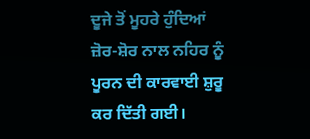ਦੂਜੇ ਤੋਂ ਮੂਹਰੇ ਹੁੰਦਿਆਂ ਜ਼ੋਰ-ਸ਼ੋਰ ਨਾਲ ਨਹਿਰ ਨੂੰ ਪੂਰਨ ਦੀ ਕਾਰਵਾਈ ਸ਼ੁਰੂ ਕਰ ਦਿੱਤੀ ਗਈ।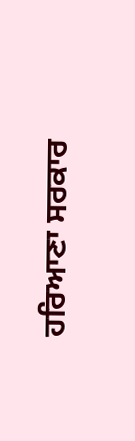ਹਰਿਆਣਾ ਸਰਕਾਰ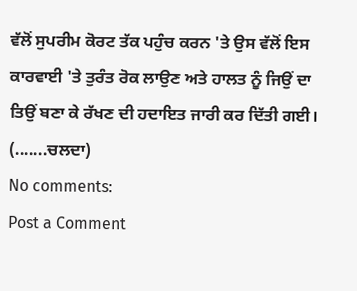ਵੱਲੋਂ ਸੁਪਰੀਮ ਕੋਰਟ ਤੱਕ ਪਹੁੰਚ ਕਰਨ 'ਤੇ ਉਸ ਵੱਲੋਂ ਇਸ ਕਾਰਵਾਈ 'ਤੇ ਤੁਰੰਤ ਰੋਕ ਲਾਉਣ ਅਤੇ ਹਾਲਤ ਨੂੰ ਜਿਉਂ ਦਾ ਤਿਉਂ ਬਣਾ ਕੇ ਰੱਖਣ ਦੀ ਹਦਾਇਤ ਜਾਰੀ ਕਰ ਦਿੱਤੀ ਗਈ। (.......ਚਲਦਾ)
No comments:
Post a Comment